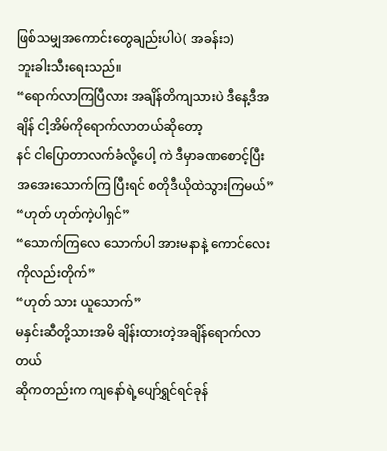ဖြစ်သမျှအကောင်းတွေချည်းပါပဲ( အခန်း၁)
ဘူးခါးသီးရေးသည်။
“ရောက်လာကြပြီလား အချိန်တိကျသားပဲ ဒီနေ့ဒီအချိန် ငါ့အိမ်ကိုရောက်လာတယ်ဆိုတော့
နင် ငါပြောတာလက်ခံလို့ပေါ့ ကဲ ဒီမှာခဏစောင့်ပြီး အအေးသောက်ကြ ပြီးရင် စတိုဒီယိုထဲသွားကြမယ်”
“ဟုတ် ဟုတ်ကဲ့ပါရှင်”
“သောက်ကြလေ သောက်ပါ အားမနာနဲ့ ကောင်လေးကိုလည်းတိုက်”
“ဟုတ် သား ယူသောက်”
မနှင်းဆီတို့သားအမိ ချိန်းထားတဲ့အချိန်ရောက်လာတယ်
ဆိုကတည်းက ကျနော်ရဲ့ပျော်ရွှင်ရင်ခုန်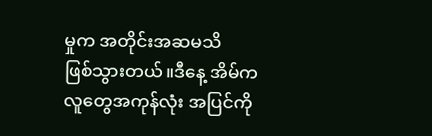မှုက အတိုင်းအဆမသိ
ဖြစ်သွားတယ်။ဒီနေ့ အိမ်ကလူတွေအကုန်လုံး အပြင်ကို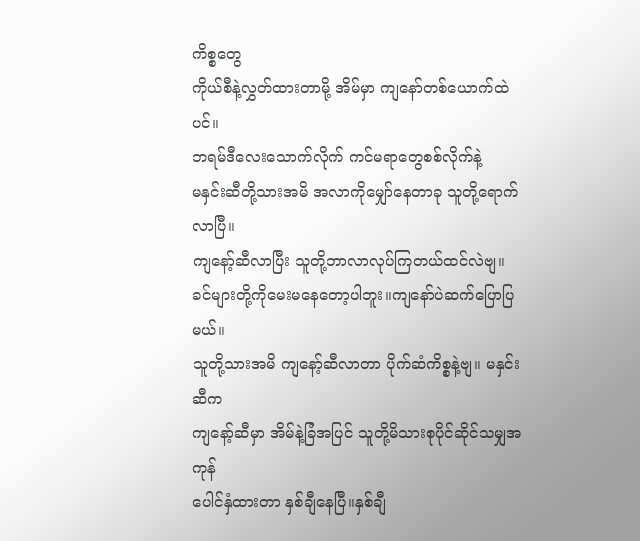ကိစ္စတွေ
ကိုယ်စီနဲ့လွှတ်ထားတာမို့ အိမ်မှာ ကျနော်တစ်ယောက်ထဲပင်။
ဘရမ်ဒီလေးသောက်လိုက် ကင်မရာတွေစစ်လိုက်နဲ့
မနှင်းဆီတို့သားအမိ အလာကိုမျှော်နေတာခု သူတို့ရောက်လာပြီ။
ကျနော့်ဆီလာပြီး သူတို့ဘာလာလုပ်ကြတယ်ထင်လဲဗျ။
ခင်များတို့ကိုမေးမနေတော့ပါဘူး။ကျနော်ပဲဆက်ပြောပြမယ်။
သူတို့သားအမိ ကျနော့်ဆီလာတာ ပိုက်ဆံကိစ္စနဲ့ဗျ။ မနှင်းဆီက
ကျနော့်ဆီမှာ အိမ်နဲ့ခြံအပြင် သူတို့မိသားစုပိုင်ဆိုင်သမျှအကုန်
ပေါင်နှံထားတာ နှစ်ချီနေပြီ။နှစ်ချီ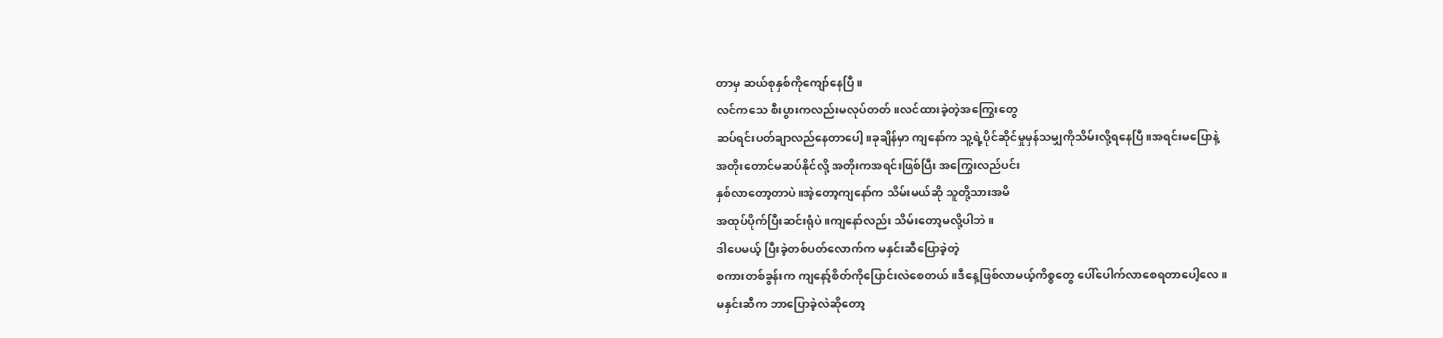တာမှ ဆယ်စုနှစ်ကိုကျော်နေပြီ။
လင်ကသေ စီးပွားကလည်းမလုပ်တတ်။လင်ထားခဲ့တဲ့အကြွေးတွေ
ဆပ်ရင်းပတ်ချာလည်နေတာပေါ့။ခုချိန်မှာ ကျနော်က သူ့ရဲ့ပိုင်ဆိုင်မှုမှန်သမျှကိုသိမ်းလို့ရနေပြီ။အရင်းမပြောနဲ့
အတိုးတောင်မဆပ်နိုင်လို့ အတိုးကအရင်းဖြစ်ပြီး အကြွေးလည်ပင်း
နှစ်လာတော့တာပဲ။အဲ့တော့ကျနော်က သိမ်းမယ်ဆို သူတို့သားအမိ
အထုပ်ပိုက်ပြီးဆင်းရုံပဲ။ကျနော်လည်း သိမ်းတော့မလို့ပါဘဲ။
ဒါပေမယ့် ပြီးခဲ့တစ်ပတ်လောက်က မနှင်းဆီပြောခဲ့တဲ့
စကားတစ်ခွန်းက ကျနော့်စိတ်ကိုပြောင်းလဲစေတယ်။ဒီနေ့ဖြစ်လာမယ့်ကိစ္စတွေ ပေါ်ပေါက်လာစေရတာပေါ့လေ။
မနှင်းဆီက ဘာပြောခဲ့လဲဆိုတော့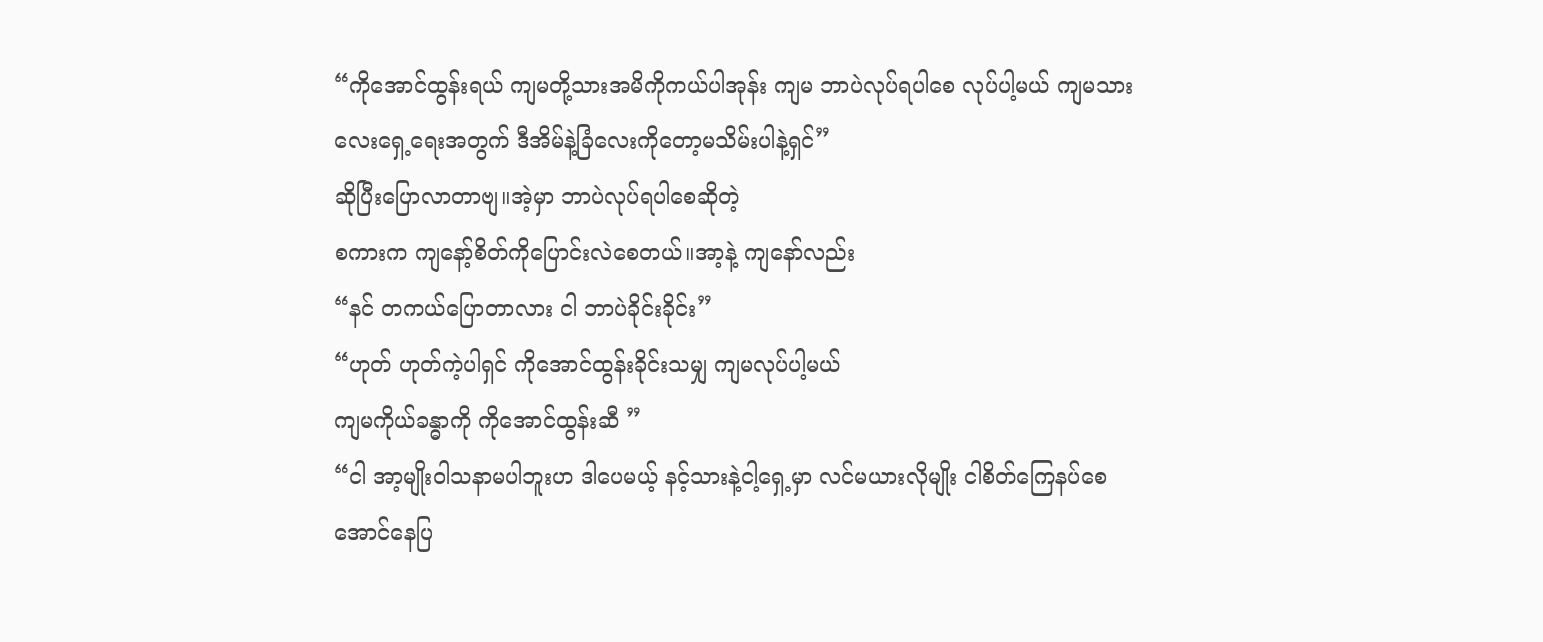“ကိုအောင်ထွန်းရယ် ကျမတို့သားအမိကိုကယ်ပါအုန်း ကျမ ဘာပဲလုပ်ရပါစေ လုပ်ပါ့မယ် ကျမသားလေးရှေ့ရေးအတွက် ဒီအိမ်နဲ့ခြံလေးကိုတော့မသိမ်းပါနဲ့ရှင်”
ဆိုပြီးပြောလာတာဗျ။အဲ့မှာ ဘာပဲလုပ်ရပါစေဆိုတဲ့
စကားက ကျနော့်စိတ်ကိုပြောင်းလဲစေတယ်။အာ့နဲ့ ကျနော်လည်း
“နင် တကယ်ပြောတာလား ငါ ဘာပဲခိုင်းခိုင်း”
“ဟုတ် ဟုတ်ကဲ့ပါရှင် ကိုအောင်ထွန်းခိုင်းသမျှ ကျမလုပ်ပါ့မယ်
ကျမကိုယ်ခန္ဓာကို ကိုအောင်ထွန်းဆီ ”
“ငါ အာ့မျိုးဝါသနာမပါဘူးဟ ဒါပေမယ့် နင့်သားနဲ့ငါ့ရှေ့မှာ လင်မယားလိုမျိုး ငါစိတ်ကြေနပ်စေအောင်နေပြ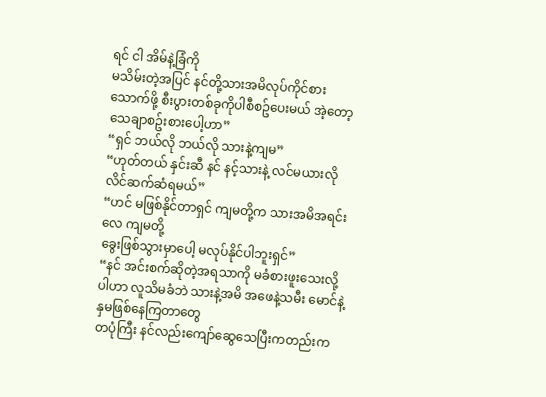ရင် ငါ အိမ်နဲ့ခြံကို
မသိမ်းတဲ့အပြင် နင်တို့သားအမိလုပ်ကိုင်စားသောက်ဖို့ စီးပွားတစ်ခုကိုပါစီစဥ်ပေးမယ် အဲ့တော့ သေချာစဥ်းစားပေါ့ဟာ”
“ရှင် ဘယ်လို ဘယ်လို သားနဲ့ကျမ”
“ဟုတ်တယ် နှင်းဆီ နင် နင့်သားနဲ့ လင်မယားလိုလိင်ဆက်ဆံရမယ်”
“ဟင် မဖြစ်နိုင်တာရှင် ကျမတို့က သားအမိအရင်းလေ ကျမတို့
ခွေးဖြစ်သွားမှာပေါ့ မလုပ်နိုင်ပါဘူးရှင်”
“နင် အင်းစက်ဆိုတဲ့အရသာကို မခံစားဖူးသေးလို့ပါဟာ လူသိမခံဘဲ သားနဲ့အမိ အဖေနဲ့သမီး မောင်နဲ့နှမဖြစ်နေကြတာတွေ
တပုံကြီး နင်လည်းကျော်ဆွေသေပြီးကတည်းက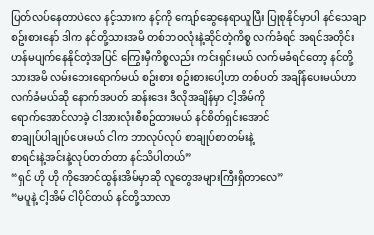ပြတ်လပ်နေတာပဲလေ နင့်သားက နင့်ကို ကျော်ဆွေနေရာယူပြီး ပြုစုနိုင်မှာပါ နင်သေချာစဥ်းစားနော် ဒါက နင်တို့သားအမိ တစ်ဘဝလုံးနဲ့ဆိုင်တဲ့ကိစ္စ လက်ခံရင် အရင်အတိုင်း
ဟန်မပျက်နေနိုင်တဲ့အပြင် ကြွေးမှီကိစ္စလည်း ကင်းရှင်းမယ် လက်မခံရင်တော့ နင်တို့သားအမိ လမ်းဘေးရောက်မယ် စဥ်းစား စဥ်းစားပေါ့ဟာ တစ်ပတ် အချိန်ပေးမယ်ဟာ လက်ခံမယ်ဆို နောက်အပတ် ဆန်းဒေး ဒီလိုအချိန်မှာ ငါ့အိမ်ကို
ရောက်အောင်လာခဲ့ ငါအားလုံးစီစဥ်ထားမယ် နင်စိတ်ရှင်းအောင်
စာချုပ်ပါချုပ်ပေးမယ် ငါက ဘာလုပ်လုပ် စာချုပ်စာတမ်းနဲ့
စာရင်းနဲ့အင်းနဲ့လုပ်တတ်တာ နင်သိပါတယ်”
“ရှင် ဟို ဟို ကိုအောင်ထွန်းအိမ်မှာဆို လူတွေအများကြီးရှိတာလေ”
“မပူနဲ့ ငါ့အိမ် ငါပိုင်တယ် နင်တို့သာလာ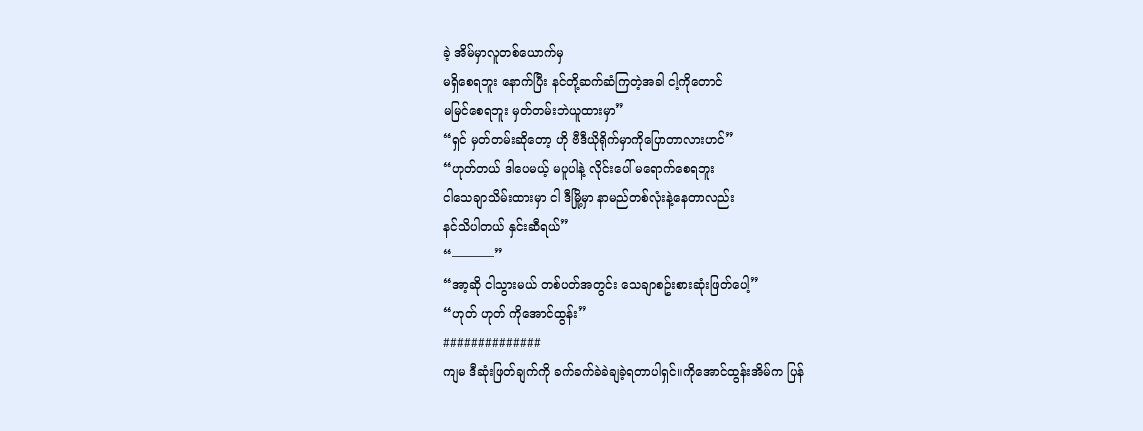ခဲ့ အိမ်မှာလူတစ်ယောက်မှ
မရှိစေရဘူး နောက်ပြီး နင်တို့ဆက်ဆံကြတဲ့အခါ ငါ့ကိုတောင်
မမြင်စေရဘူး မှတ်တမ်းဘဲယူထားမှာ”
“ရှင် မှတ်တမ်းဆိုတော့ ဟို ဗီဒီယိုရိုက်မှာကိုပြောတာလားဟင်”
“ဟုတ်တယ် ဒါပေမယ့် မပူပါနဲ့ လိုင်းပေါ် မရောက်စေရဘူး
ငါသေချာသိမ်းထားမှာ ငါ ဒီမြို့မှာ နာမည်တစ်လုံးနဲ့နေတာလည်း
နင်သိပါတယ် နှင်းဆီရယ်”
“———–”
“အာ့ဆို ငါသွားမယ် တစ်ပတ်အတွင်း သေချာစဥ်းစားဆုံးဖြတ်ပေါ့”
“ဟုတ် ဟုတ် ကိုအောင်ထွန်း”
##############
ကျမ ဒီဆုံးဖြတ်ချက်ကို ခက်ခက်ခဲခဲချခဲ့ရတာပါရှင်။ကိုအောင်ထွန်းအိမ်က ပြန်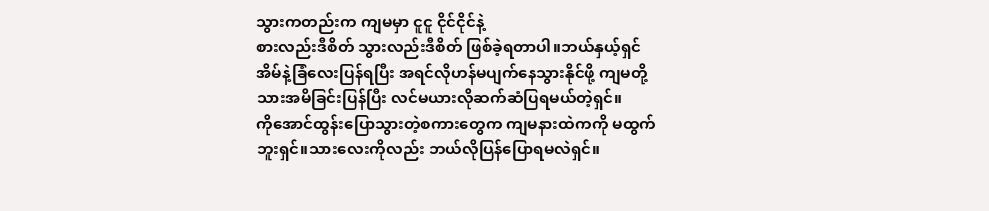သွားကတည်းက ကျမမှာ ငူငူ ငိုင်ငိုင်နဲ့
စားလည်းဒီစိတ် သွားလည်းဒီစိတ် ဖြစ်ခဲ့ရတာပါ။ဘယ်နှယ့်ရှင်
အိမ်နဲ့ခြံလေးပြန်ရပြီး အရင်လိုဟန်မပျက်နေသွားနိုင်ဖို့ ကျမတို့
သားအမိခြင်းပြန်ပြီး လင်မယားလိုဆက်ဆံပြရမယ်တဲ့ရှင်။
ကိုအောင်ထွန်းပြောသွားတဲ့စကားတွေက ကျမနားထဲကကို မထွက်ဘူးရှင်။သားလေးကိုလည်း ဘယ်လိုပြန်ပြောရမလဲရှင်။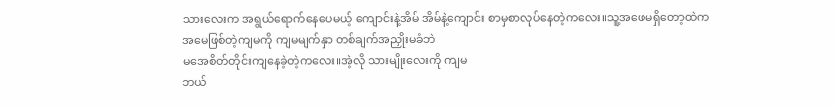သားလေးက အရွယ်ရောက်နေပေမယ့် ကျောင်းနဲ့အိမ် အိမ်နဲ့ကျောင်း စာမှစာလုပ်နေတဲ့ကလေး။သူ့အဖေမရှိတော့ထဲက
အမေဖြစ်တဲ့ကျမကို ကျမမျက်နှာ တစ်ချက်အညှိုးမခံဘဲ
မအေစိတ်တိုင်းကျနေခဲ့တဲ့ကလေး။အဲ့လို သားမျိုးလေးကို ကျမ
ဘယ်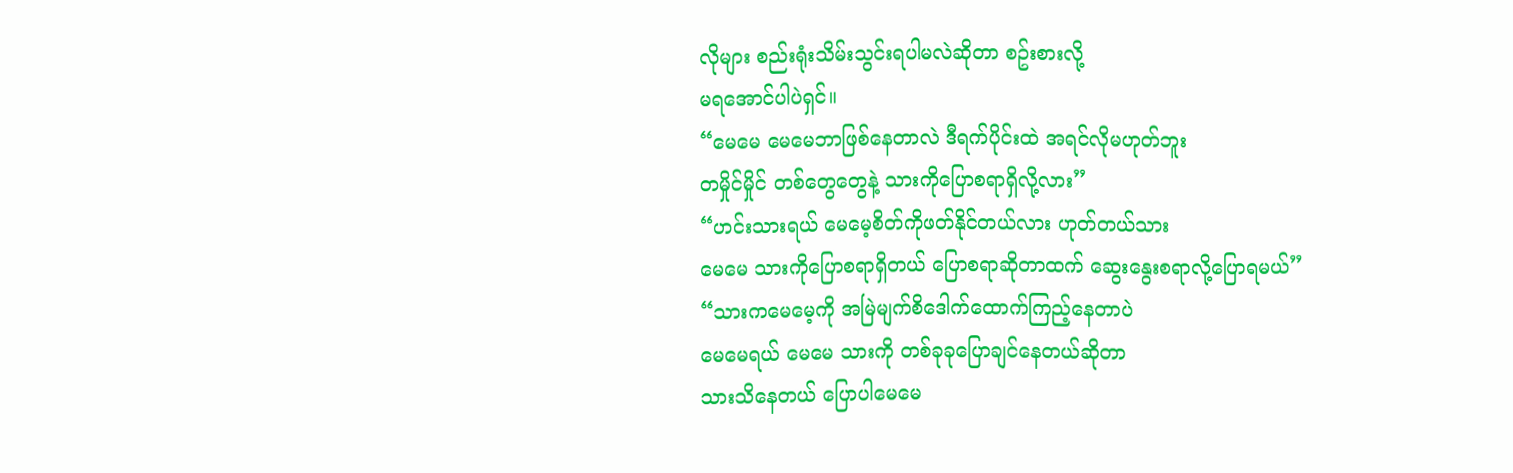လိုများ စည်းရုံးသိမ်းသွင်းရပါမလဲဆိုတာ စဥ်းစားလို့
မရအောင်ပါပဲရှင်။
“မေမေ မေမေဘာဖြစ်နေတာလဲ ဒီရက်ပိုင်းထဲ အရင်လိုမဟုတ်ဘူး
တမှိုင်မှိုင် တစ်တွေတွေနဲ့ သားကိုပြောစရာရှိလို့လား”
“ဟင်းသားရယ် မေမေ့စိတ်ကိုဖတ်နိုင်တယ်လား ဟုတ်တယ်သား
မေမေ သားကိုပြောစရာရှိတယ် ပြောစရာဆိုတာထက် ဆွေးနွေးစရာလို့ပြောရမယ်”
“သားကမေမေ့ကို အမြဲမျက်စိဒေါက်ထောက်ကြည့်နေတာပဲ
မေမေရယ် မေမေ သားကို တစ်ခုခုပြောချင်နေတယ်ဆိုတာ
သားသိနေတယ် ပြောပါမေမေ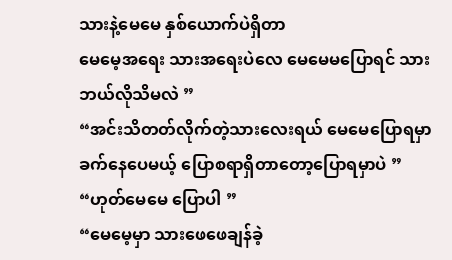သားနဲ့မေမေ နှစ်ယောက်ပဲရှိတာ
မေမေ့အရေး သားအရေးပဲလေ မေမေမပြောရင် သားဘယ်လိုသိမလဲ ”
“အင်းသိတတ်လိုက်တဲ့သားလေးရယ် မေမေပြောရမှာ
ခက်နေပေမယ့် ပြောစရာရှိတာတော့ပြောရမှာပဲ ”
“ဟုတ်မေမေ ပြောပါ ”
“မေမေ့မှာ သားဖေဖေချန်ခဲ့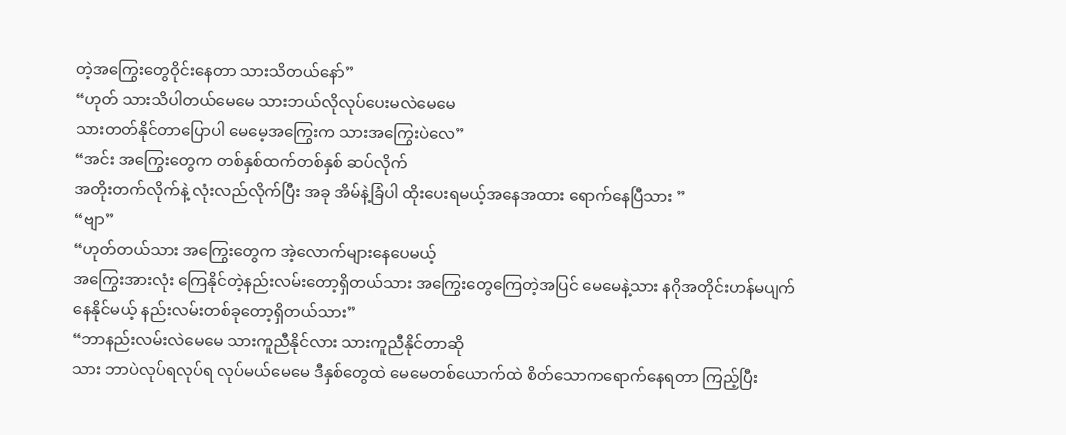တဲ့အကြွေးတွေဝိုင်းနေတာ သားသိတယ်နော်”
“ဟုတ် သားသိပါတယ်မေမေ သားဘယ်လိုလုပ်ပေးမလဲမေမေ
သားတတ်နိုင်တာပြောပါ မေမေ့အကြွေးက သားအကြွေးပဲလေ”
“အင်း အကြွေးတွေက တစ်နှစ်ထက်တစ်နှစ် ဆပ်လိုက်
အတိုးတက်လိုက်နဲ့ လုံးလည်လိုက်ပြီး အခု အိမ်နဲ့ခြံပါ ထိုးပေးရမယ့်အနေအထား ရောက်နေပြီသား ”
“ဗျာ”
“ဟုတ်တယ်သား အကြွေးတွေက အဲ့လောက်များနေပေမယ့်
အကြွေးအားလုံး ကြေနိုင်တဲ့နည်းလမ်းတော့ရှိတယ်သား အကြွေးတွေကြေတဲ့အပြင် မေမေနဲ့သား နဂိုအတိုင်းဟန်မပျက်
နေနိုင်မယ့် နည်းလမ်းတစ်ခုတော့ရှိတယ်သား”
“ဘာနည်းလမ်းလဲမေမေ သားကူညီနိုင်လား သားကူညီနိုင်တာဆို
သား ဘာပဲလုပ်ရလုပ်ရ လုပ်မယ်မေမေ ဒီနှစ်တွေထဲ မေမေတစ်ယောက်ထဲ စိတ်သောကရောက်နေရတာ ကြည့်ပြီး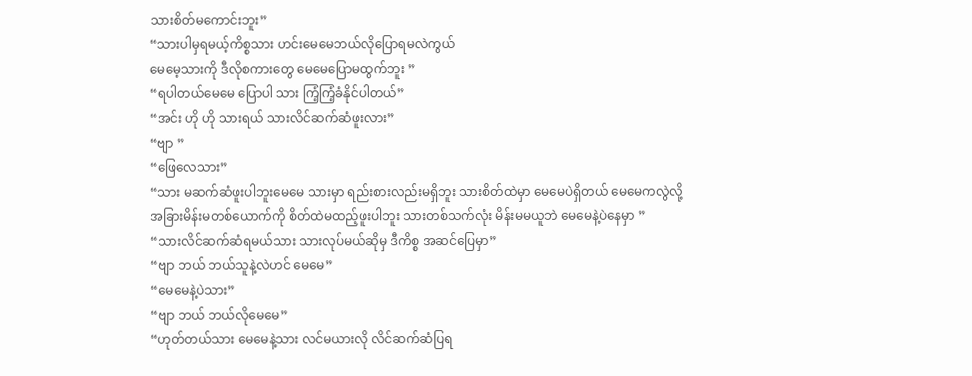သားစိတ်မကောင်းဘူး”
“သားပါမှရမယ့်ကိစ္စသား ဟင်းမေမေဘယ်လိုပြောရမလဲကွယ်
မေမေ့သားကို ဒီလိုစကားတွေ မေမေပြောမထွက်ဘူး ”
“ရပါတယ်မေမေ ပြောပါ သား ကြံ့ကြံ့ခံနိုင်ပါတယ်”
“အင်း ဟို ဟို သားရယ် သားလိင်ဆက်ဆံဖူးလား”
“ဗျာ ”
“ဖြေလေသား”
“သား မဆက်ဆံဖူးပါဘူးမေမေ သားမှာ ရည်းစားလည်းမရှိဘူး သားစိတ်ထဲမှာ မေမေပဲရှိတယ် မေမေကလွဲလို့
အခြားမိန်းမတစ်ယောက်ကို စိတ်ထဲမထည့်ဖူးပါဘူး သားတစ်သက်လုံး မိန်းမမယူဘဲ မေမေနဲ့ပဲနေမှာ ”
“သားလိင်ဆက်ဆံရမယ်သား သားလုပ်မယ်ဆိုမှ ဒီကိစ္စ အဆင်ပြေမှာ”
“ဗျာ ဘယ် ဘယ်သူနဲ့လဲဟင် မေမေ”
“မေမေနဲ့ပဲသား”
“ဗျာ ဘယ် ဘယ်လိုမေမေ”
“ဟုတ်တယ်သား မေမေနဲ့သား လင်မယားလို လိင်ဆက်ဆံပြရ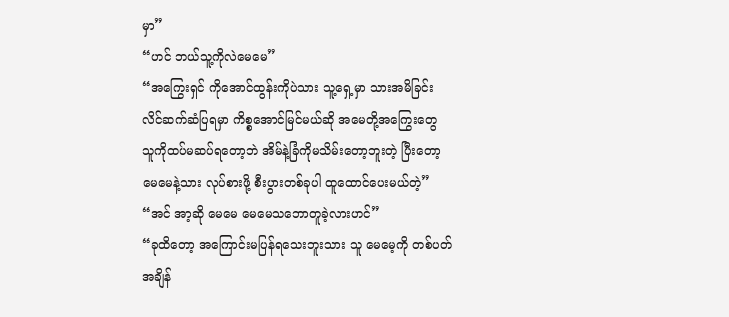မှာ”
“ဟင် ဘယ်သူ့ကိုလဲမေမေ”
“အကြွေးရှင် ကိုအောင်ထွန်းကိုပဲသား သူ့ရှေ့မှာ သားအမိခြင်း
လိင်ဆက်ဆံပြရမှာ ကိစ္စအောင်မြင်မယ်ဆို အမေတို့အကြွေးတွေ
သူကိုထပ်မဆပ်ရတော့ဘဲ အိမ်နဲ့ခြံကိုမသိမ်းတော့ဘူးတဲ့ ပြီးတော့
မေမေနဲ့သား လုပ်စားဖို့ စီးပွားတစ်ခုပါ ထူထောင်ပေးမယ်တဲ့”
“အင် အာ့ဆို မေမေ မေမေသဘောတူခဲ့လားဟင်”
“ခုထိတော့ အကြောင်းမပြန်ရသေးဘူးသား သူ မေမေ့ကို တစ်ပတ်
အချိန်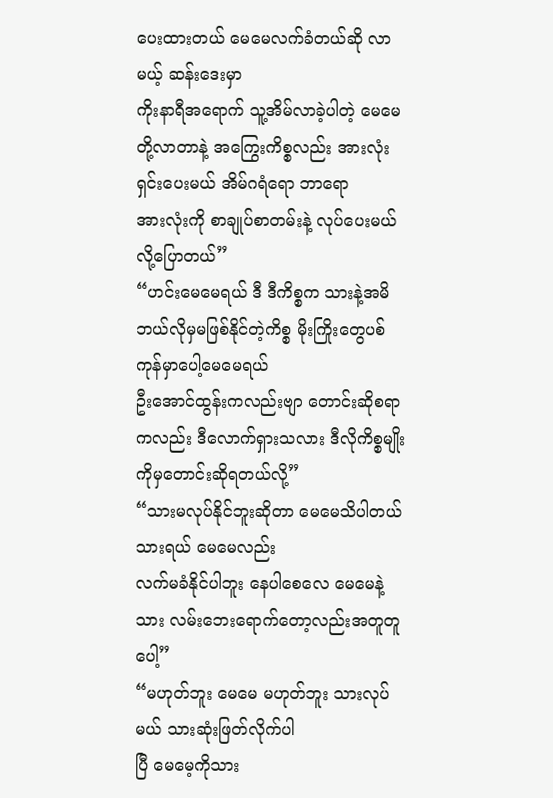ပေးထားတယ် မေမေလက်ခံတယ်ဆို လာမယ့် ဆန်းဒေးမှာ
ကိုးနာရီအရောက် သူ့အိမ်လာခဲ့ပါတဲ့ မေမေတို့လာတာနဲ့ အကြွေးကိစ္စလည်း အားလုံးရှင်းပေးမယ် အိမ်ဂရံရော ဘာရော
အားလုံးကို စာချုပ်စာတမ်းနဲ့ လုပ်ပေးမယ်လို့ပြောတယ်”
“ဟင်းမေမေရယ် ဒီ ဒီကိစ္စက သားနဲ့အမိ ဘယ်လိုမှမဖြစ်နိုင်တဲ့ကိစ္စ မိုးကြိုးတွေပစ်ကုန်မှာပေါ့မေမေရယ်
ဦးအောင်ထွန်းကလည်းဗျာ တောင်းဆိုစရာကလည်း ဒီလောက်ရှားသလား ဒီလိုကိစ္စမျိုးကိုမှတောင်းဆိုရတယ်လို့”
“သားမလုပ်နိုင်ဘူးဆိုတာ မေမေသိပါတယ်သားရယ် မေမေလည်း
လက်မခံနိုင်ပါဘူး နေပါစေလေ မေမေနဲ့သား လမ်းဘေးရောက်တော့လည်းအတူတူပေါ့”
“မဟုတ်ဘူး မေမေ မဟုတ်ဘူး သားလုပ်မယ် သားဆုံးဖြတ်လိုက်ပါ
ပြီ မေမေ့ကိုသား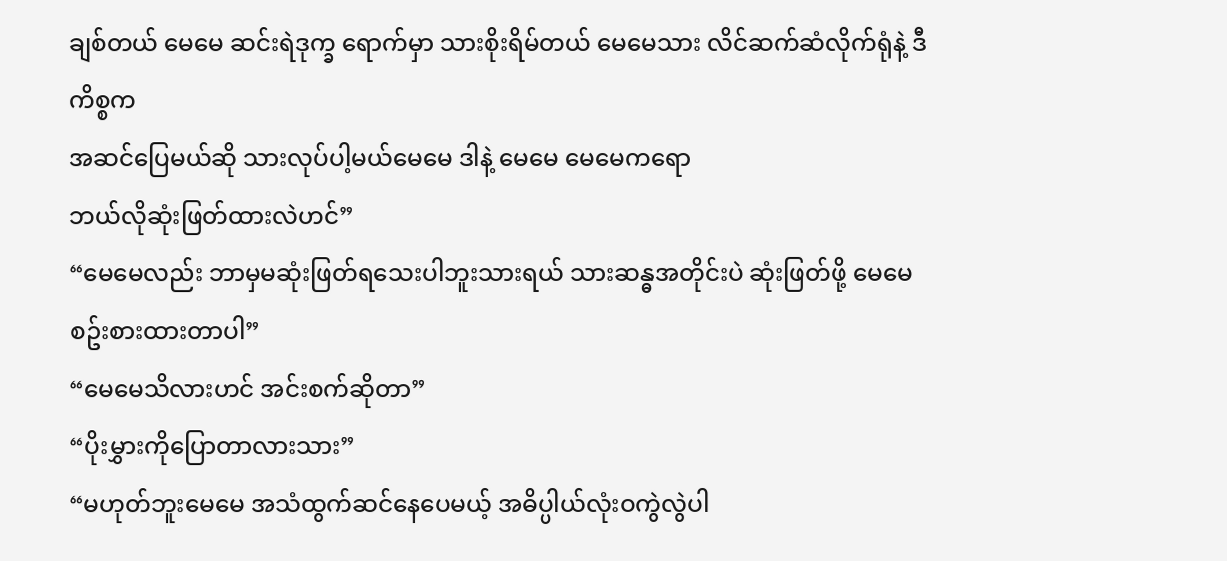ချစ်တယ် မေမေ ဆင်းရဲဒုက္ခ ရောက်မှာ သားစိုးရိမ်တယ် မေမေသား လိင်ဆက်ဆံလိုက်ရုံနဲ့ ဒီကိစ္စက
အဆင်ပြေမယ်ဆို သားလုပ်ပါ့မယ်မေမေ ဒါနဲ့ မေမေ မေမေကရော
ဘယ်လိုဆုံးဖြတ်ထားလဲဟင်”
“မေမေလည်း ဘာမှမဆုံးဖြတ်ရသေးပါဘူးသားရယ် သားဆန္ဓအတိုင်းပဲ ဆုံးဖြတ်ဖို့ မေမေစဥ်းစားထားတာပါ”
“မေမေသိလားဟင် အင်းစက်ဆိုတာ”
“ပိုးမွှားကိုပြောတာလားသား”
“မဟုတ်ဘူးမေမေ အသံထွက်ဆင်နေပေမယ့် အဓိပ္ပါယ်လုံးဝကွဲလွဲပါ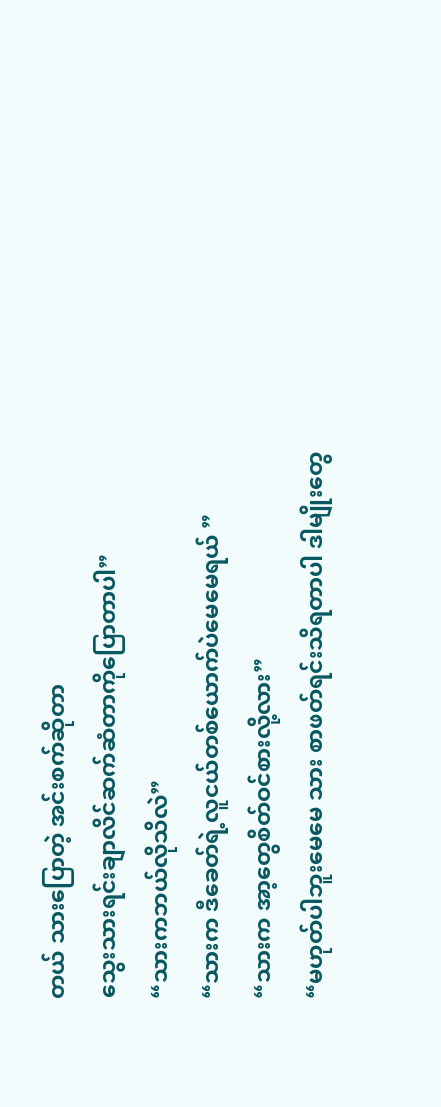တယ် သားပြောတဲ့ အင်းစက်ဆိုတာ
သွေးသားရင်းချာလိင်ဆက်ဆံတာကိုပြောတာပါ”
“သားကဘယ်လိုသိလဲ”
“သားက ဒီခေတ်ရဲ့လူငယ်တစ်ယောက်ပဲမေမေရယ် ”
“သားက အာ့တွေစိတ်ဝင်စားလို့လား”
“မဟုတ်ပါဘူးမေမေ သား စာဖတ်ရင်းသိရတာပါ ဒါမျိုးတွေ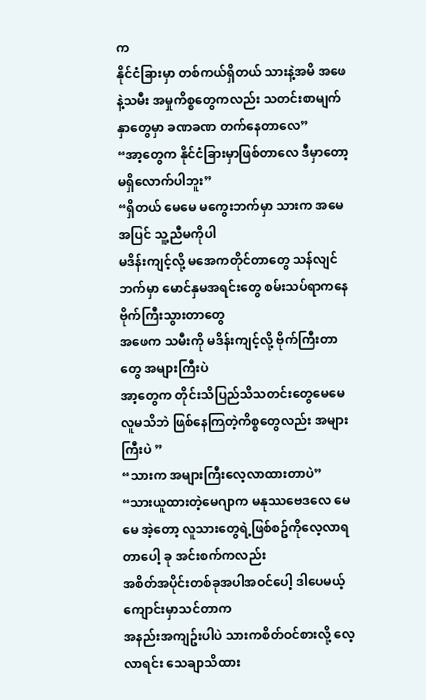က
နိုင်ငံခြားမှာ တစ်ကယ်ရှိတယ် သားနဲ့အမိ အဖေနဲ့သမီး အမှုကိစ္စတွေကလည်း သတင်းစာမျက်နှာတွေမှာ ခဏခဏ တက်နေတာလေ”
“အာ့တွေက နိုင်ငံခြားမှာဖြစ်တာလေ ဒီမှာတော့ မရှိလောက်ပါဘူး”
“ရှိတယ် မေမေ မကွေးဘက်မှာ သားက အမေအပြင် သူ့ညီမကိုပါ
မဒိန်းကျင့်လို့ မအေကတိုင်တာတွေ သန်လျင်ဘက်မှာ မောင်နှမအရင်းတွေ စမ်းသပ်ရာကနေ ဗိုက်ကြီးသွားတာတွေ
အဖေက သမီးကို မဒိန်းကျင့်လို့ ဗိုက်ကြီးတာတွေ အများကြီးပဲ
အာ့တွေက တိုင်းသိပြည်သိသတင်းတွေမေမေ လူမသိဘဲ ဖြစ်နေကြတဲ့ကိစ္စတွေလည်း အများကြီးပဲ ”
“သားက အများကြီးလေ့လာထားတာပဲ”
“သားယူထားတဲ့မေဂျာက မနုဿဗေဒလေ မေမေ အဲ့တော့ လူသားတွေရဲ့ဖြစ်စဥ်ကိုလေ့လာရတာပေါ့ ခု အင်းစက်ကလည်း
အစိတ်အပိုင်းတစ်ခုအပါအဝင်ပေါ့ ဒါပေမယ့်ကျောင်းမှာသင်တာက
အနည်းအကျဥ်းပါပဲ သားကစိတ်ဝင်စားလို့ လေ့လာရင်း သေချာသိထား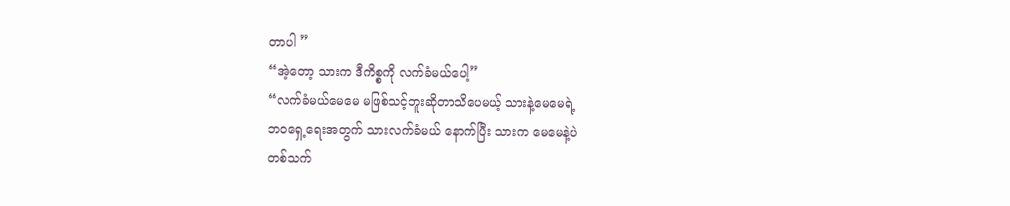တာပါ ”
“အဲ့တော့ သားက ဒီကိစ္စကို လက်ခံမယ်ပေါ့”
“လက်ခံမယ်မေမေ မဖြစ်သင့်ဘူးဆိုတာသိပေမယ့် သားနဲ့မေမေရဲ့
ဘဝရှေ့ရေးအတွက် သားလက်ခံမယ် နောက်ပြီး သားက မေမေနဲ့ပဲ
တစ်သက်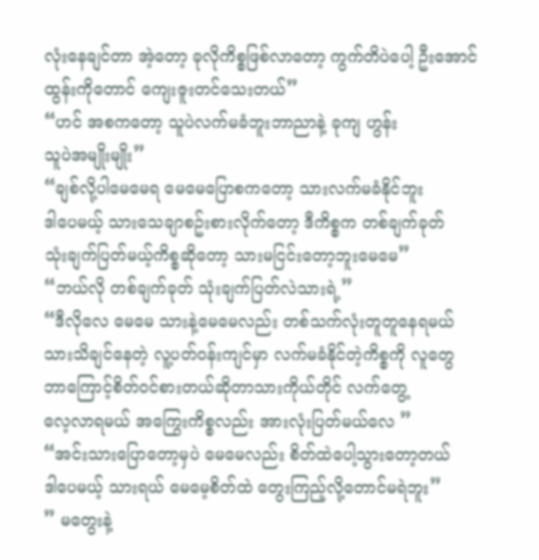လုံးနေချင်တာ အဲ့တော့ ခုလိုကိစ္စဖြစ်လာတော့ ကွက်တိပဲပေါ့ ဦးအောင်ထွန်းကိုတောင် ကျေးဇူးတင်သေးတယ်”
“ဟင် အစကတော့ သူပဲလက်မခံဘူးဘာညာနဲ့ ခုကျ ဟွန်း
သူပဲအမျိုးမျိုး”
“ချစ်လို့ပါမေမေရ မေမေပြောစကတော့ သားလက်မခံနိုင်ဘူး
ဒါပေမယ့် သားသေချာစဥ်းစားလိုက်တော့ ဒီကိစ္စက တစ်ချက်ခုတ်
သုံးချက်ပြတ်မယ့်ကိစ္စဆိုတော့ သားမငြင်းတော့ဘူးမေမေ”
“ဘယ်လို တစ်ချက်ခုတ် သုံးချက်ပြတ်လဲသားရဲ့”
“ဒီလိုလေ မေမေ သားနဲ့မေမေလည်း တစ်သက်လုံးတူတူနေရမယ်
သားသိချင်နေတဲ့ လူ့ပတ်ဝန်းကျင်မှာ လက်မခံနိုင်တဲ့ကိစ္စကို လူတွေ ဘာကြောင့်စိတ်ဝင်စားတယ်ဆိုတာသားကိုယ်တိုင် လက်တွေ့
လေ့လာရမယ် အကြွေးကိစ္စလည်း အားလုံးပြတ်မယ်လေ ”
“အင်းသားပြောတော့မှပဲ မေမေလည်း စိတ်ထဲပေါ့သွားတော့တယ်
ဒါပေမယ့် သားရယ် မေမေ့စိတ်ထဲ တွေးကြည့်လို့တောင်မရဲဘူး”
” မတွေးနဲ့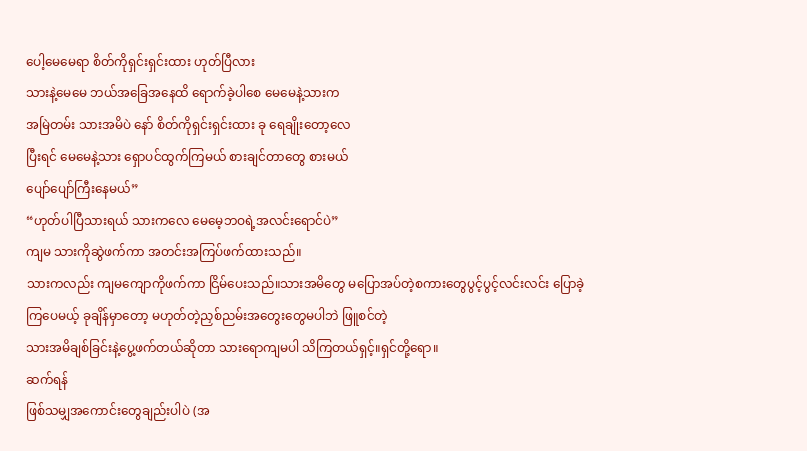ပေါ့မေမေရာ စိတ်ကိုရှင်းရှင်းထား ဟုတ်ပြီလား
သားနဲ့မေမေ ဘယ်အခြေအနေထိ ရောက်ခဲ့ပါစေ မေမေနဲ့သားက
အမြဲတမ်း သားအမိပဲ နော် စိတ်ကိုရှင်းရှင်းထား ခု ရေချိုးတော့လေ
ပြီးရင် မေမေနဲ့သား ရှောပင်ထွက်ကြမယ် စားချင်တာတွေ စားမယ်
ပျော်ပျော်ကြီးနေမယ်”
“ဟုတ်ပါပြီသားရယ် သားကလေ မေမေ့ဘဝရဲ့အလင်းရောင်ပဲ”
ကျမ သားကိုဆွဲဖက်ကာ အတင်းအကြပ်ဖက်ထားသည်။
သားကလည်း ကျမကျောကိုဖက်ကာ ငြိမ်ပေးသည်။သားအမိတွေ မပြောအပ်တဲ့စကားတွေပွင့်ပွင့်လင်းလင်း ပြောခဲ့ကြပေမယ့် ခုချိန်မှာတော့ မဟုတ်တဲ့ညှစ်ညမ်းအတွေးတွေမပါဘဲ ဖြူစင်တဲ့
သားအမိချစ်ခြင်းနဲ့ပွေ့ဖက်တယ်ဆိုတာ သားရောကျမပါ သိကြတယ်ရှင့်။ရှင်တို့ရော။
ဆက်ရန်
ဖြစ်သမျှအကောင်းတွေချည်းပါပဲ (အ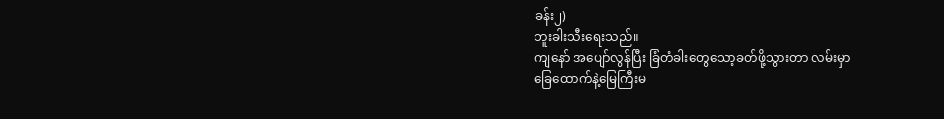ခန်း၂)
ဘူးခါးသီးရေးသည်။
ကျနော် အပျော်လွန်ပြီး ခြံတံခါးတွေသော့ခတ်ဖို့သွားတာ လမ်းမှာ
ခြေထောက်နဲ့မြေကြီးမ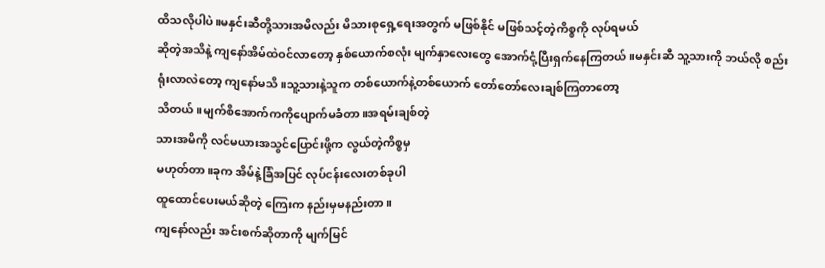ထိသလိုပါပဲ။မနှင်းဆီတို့သားအမိလည်း မိသားစုရှေ့ရေးအတွက် မဖြစ်နိုင် မဖြစ်သင့်တဲ့ကိစ္စကို လုပ်ရမယ်
ဆိုတဲ့အသိနဲ့ ကျနော်အိမ်ထဲဝင်လာတော့ နှစ်ယောက်စလုံး မျက်နှာလေးတွေ အောက်ငုံ့ပြီးရှက်နေကြတယ်။မနှင်းဆီ သူ့သားကို ဘယ်လို စည်းရုံးလာလဲတော့ ကျနော်မသိ။သူ့သားနဲ့သူက တစ်ယောက်နဲ့တစ်ယောက် တော်တော်လေးချစ်ကြတာတော့
သိတယ်။မျက်စိအောက်ကကိုပျောက်မခံတာ။အရမ်းချစ်တဲ့
သားအမိကို လင်မယားအသွင်ပြောင်းဖို့က လွယ်တဲ့ကိစ္စမှ
မဟုတ်တာ။ခုက အိမ်နဲ့ခြံအပြင် လုပ်ငန်းလေးတစ်ခုပါ
ထူထောင်ပေးမယ်ဆိုတဲ့ ကြေးက နည်းမှမနည်းတာ။
ကျနော်လည်း အင်းစက်ဆိုတာကို မျက်မြင်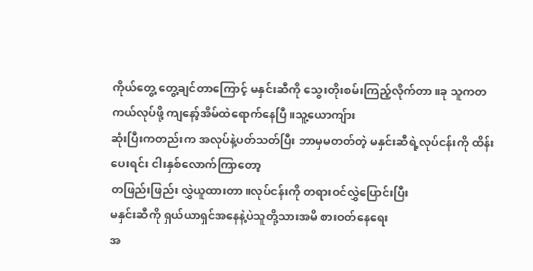ကိုယ်တွေ့ တွေ့ချင်တာကြောင့် မနှင်းဆီကို သွေးတိုးစမ်းကြည့်လိုက်တာ။ခု သူကတကယ်လုပ်ဖို့ ကျနော့်အိမ်ထဲရောက်နေပြီ။သူ့ယောကျ်ား
ဆုံးပြီးကတည်းက အလုပ်နဲ့ပတ်သတ်ပြီး ဘာမှမတတ်တဲ့ မနှင်းဆီရဲ့လုပ်ငန်းကို ထိန်းပေးရင်း ငါးနှစ်လောက်ကြာတော့
တဖြည်းဖြည်း လွှဲယူထားတာ။လုပ်ငန်းကို တရားဝင်လွှဲပြောင်းပြီး
မနှင်းဆီကို ရှယ်ယာရှင်အနေနဲ့ပဲသူတို့သားအမိ စားဝတ်နေရေး
အ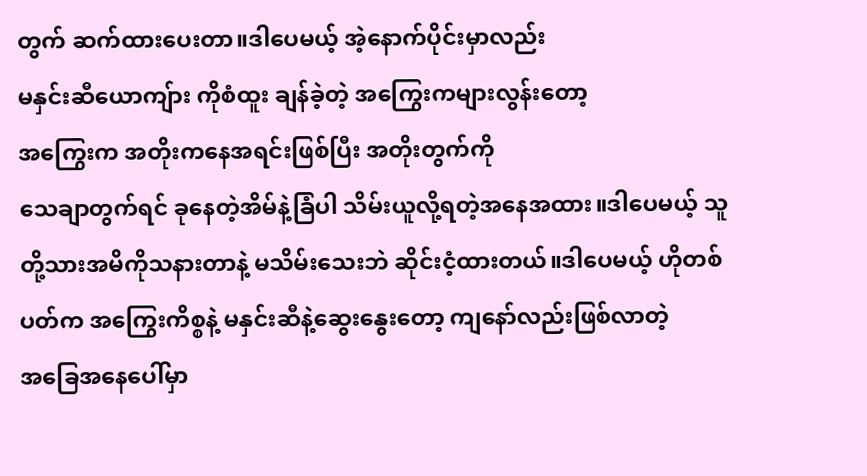တွက် ဆက်ထားပေးတာ။ဒါပေမယ့် အဲ့နောက်ပိုင်းမှာလည်း
မနှင်းဆီယောကျ်ား ကိုစံထူး ချန်ခဲ့တဲ့ အကြွေးကများလွန်းတော့
အကြွေးက အတိုးကနေအရင်းဖြစ်ပြီး အတိုးတွက်ကို
သေချာတွက်ရင် ခုနေတဲ့အိမ်နဲ့ခြံပါ သိမ်းယူလို့ရတဲ့အနေအထား။ဒါပေမယ့် သူတို့သားအမိကိုသနားတာနဲ့ မသိမ်းသေးဘဲ ဆိုင်းငံ့ထားတယ်။ဒါပေမယ့် ဟိုတစ်ပတ်က အကြွေးကိစ္စနဲ့ မနှင်းဆီနဲ့ဆွေးနွေးတော့ ကျနော်လည်းဖြစ်လာတဲ့
အခြေအနေပေါ်မှာ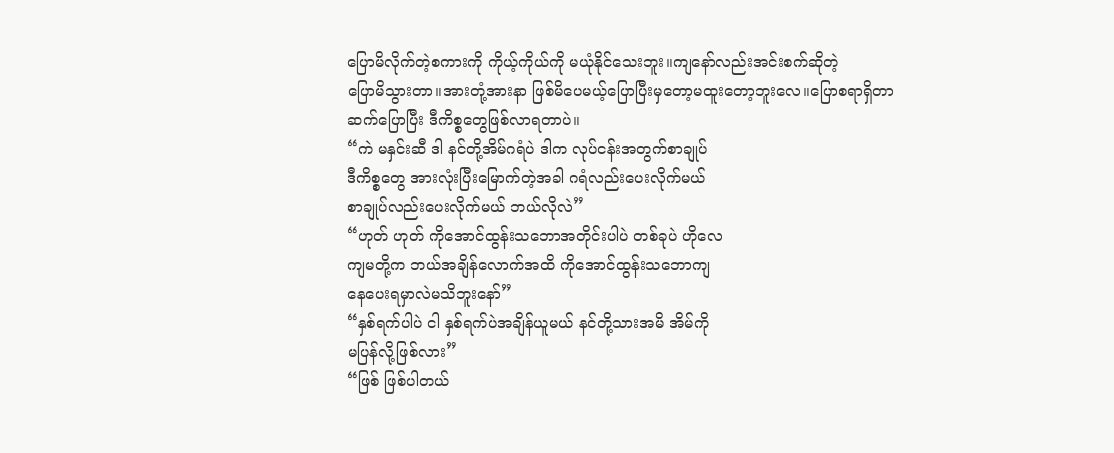ပြောမိလိုက်တဲ့စကားကို ကိုယ့်ကိုယ်ကို မယုံနိုင်သေးဘူး။ကျနော်လည်းအင်းစက်ဆိုတဲ့
ပြောမိသွားတာ။အားတုံ့အားနာ ဖြစ်မိပေမယ့်ပြောပြီးမှတော့မထူးတော့ဘူးလေ။ပြောစရာရှိတာ
ဆက်ပြောပြီး ဒီကိစ္စတွေဖြစ်လာရတာပဲ။
“ကဲ မနှင်းဆီ ဒါ နင်တို့အိမ်ဂရံပဲ ဒါက လုပ်ငန်းအတွက်စာချုပ်
ဒီကိစ္စတွေ အားလုံးပြီးမြောက်တဲ့အခါ ဂရံလည်းပေးလိုက်မယ်
စာချုပ်လည်းပေးလိုက်မယ် ဘယ်လိုလဲ”
“ဟုတ် ဟုတ် ကိုအောင်ထွန်းသဘောအတိုင်းပါပဲ တစ်ခုပဲ ဟိုလေ
ကျမတို့က ဘယ်အချိန်လောက်အထိ ကိုအောင်ထွန်းသဘောကျ
နေပေးရမှာလဲမသိဘူးနော်”
“နှစ်ရက်ပါပဲ ငါ နှစ်ရက်ပဲအချိန်ယူမယ် နင်တို့သားအမိ အိမ်ကို
မပြန်လို့ဖြစ်လား”
“ဖြစ် ဖြစ်ပါတယ်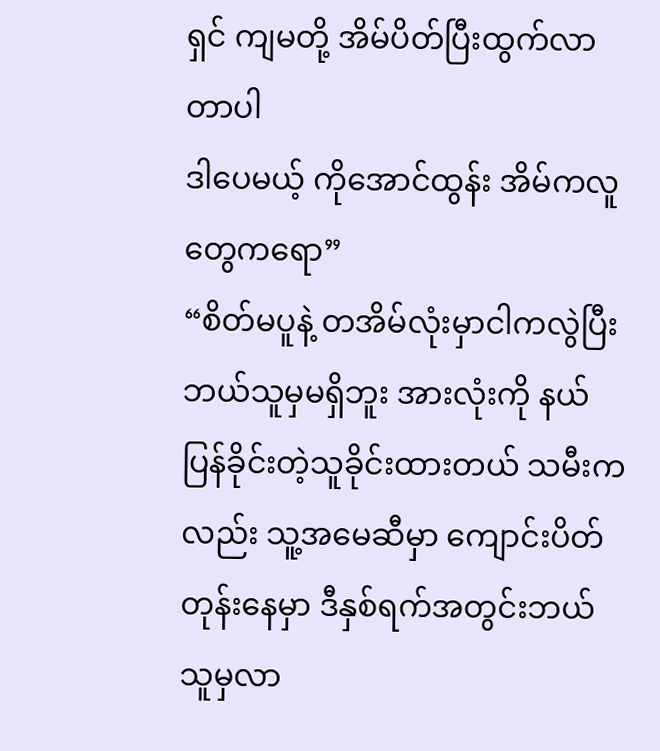ရှင် ကျမတို့ အိမ်ပိတ်ပြီးထွက်လာတာပါ
ဒါပေမယ့် ကိုအောင်ထွန်း အိမ်ကလူတွေကရော”
“စိတ်မပူနဲ့ တအိမ်လုံးမှာငါကလွဲပြီးဘယ်သူမှမရှိဘူး အားလုံးကို နယ်ပြန်ခိုင်းတဲ့သူခိုင်းထားတယ် သမီးကလည်း သူ့အမေဆီမှာ ကျောင်းပိတ်တုန်းနေမှာ ဒီနှစ်ရက်အတွင်းဘယ်သူမှလာ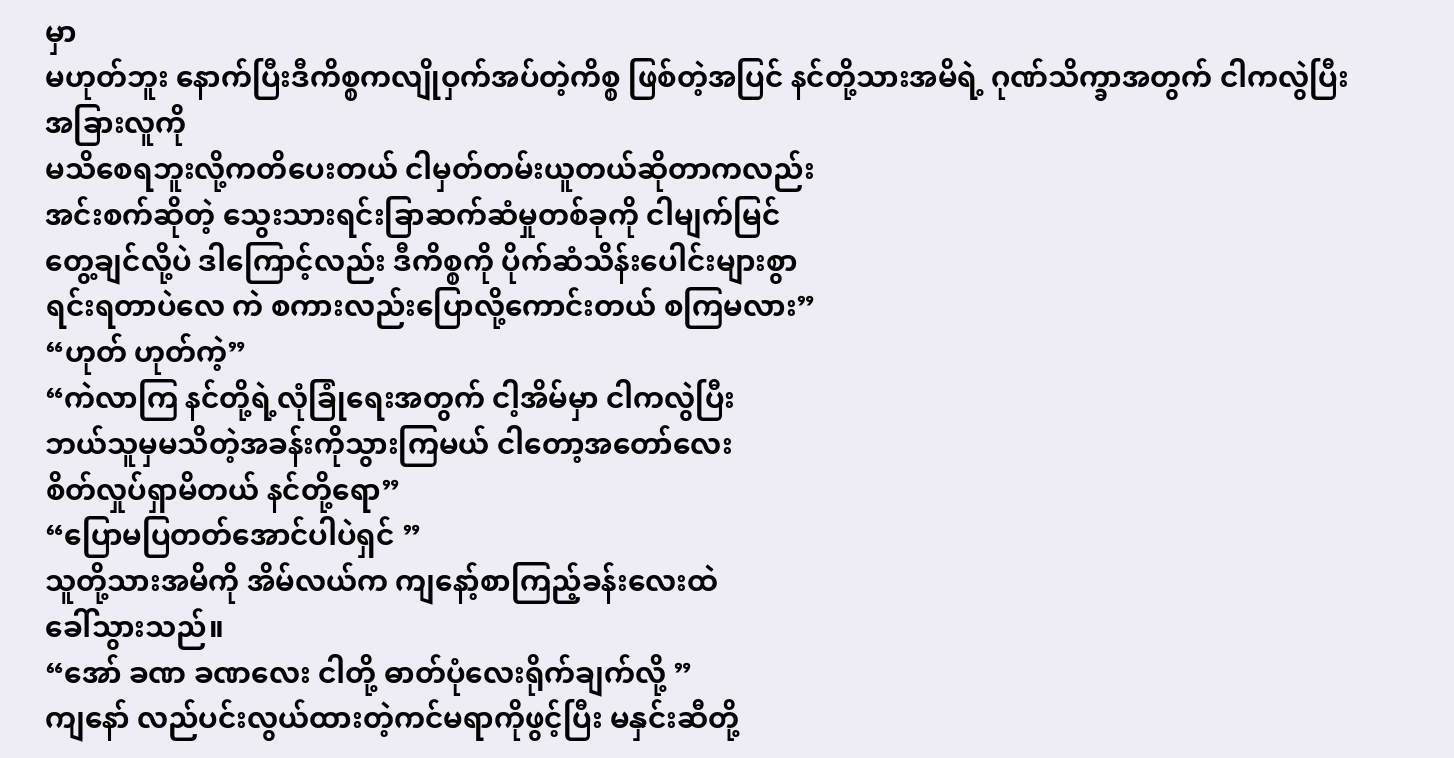မှာ
မဟုတ်ဘူး နောက်ပြီးဒီကိစ္စကလျိုဝှက်အပ်တဲ့ကိစ္စ ဖြစ်တဲ့အပြင် နင်တို့သားအမိရဲ့ ဂုဏ်သိက္ခာအတွက် ငါကလွဲပြီး အခြားလူကို
မသိစေရဘူးလို့ကတိပေးတယ် ငါမှတ်တမ်းယူတယ်ဆိုတာကလည်း
အင်းစက်ဆိုတဲ့ သွေးသားရင်းခြာဆက်ဆံမှုတစ်ခုကို ငါမျက်မြင်
တွေ့ချင်လို့ပဲ ဒါကြောင့်လည်း ဒီကိစ္စကို ပိုက်ဆံသိန်းပေါင်းများစွာ
ရင်းရတာပဲလေ ကဲ စကားလည်းပြောလို့ကောင်းတယ် စကြမလား”
“ဟုတ် ဟုတ်ကဲ့”
“ကဲလာကြ နင်တို့ရဲ့လုံခြုံရေးအတွက် ငါ့အိမ်မှာ ငါကလွဲပြီး
ဘယ်သူမှမသိတဲ့အခန်းကိုသွားကြမယ် ငါတော့အတော်လေး
စိတ်လှုပ်ရှာမိတယ် နင်တို့ရော”
“ပြောမပြတတ်အောင်ပါပဲရှင် ”
သူတို့သားအမိကို အိမ်လယ်က ကျနော့်စာကြည့်ခန်းလေးထဲ
ခေါ်သွားသည်။
“အော် ခဏ ခဏလေး ငါတို့ ဓာတ်ပုံလေးရိုက်ချက်လို့ ”
ကျနော် လည်ပင်းလွယ်ထားတဲ့ကင်မရာကိုဖွင့်ပြီး မနှင်းဆီတို့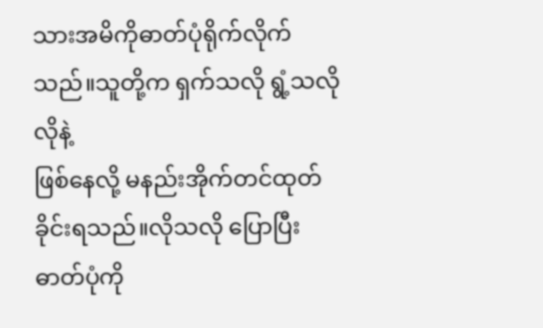သားအမိကိုဓာတ်ပုံရိုက်လိုက်သည်။သူတို့က ရှက်သလို ရွံ့သလိုလိုနဲ့
ဖြစ်နေလို့ မနည်းအိုက်တင်ထုတ်ခိုင်းရသည်။လိုသလို ပြောပြီး
ဓာတ်ပုံကို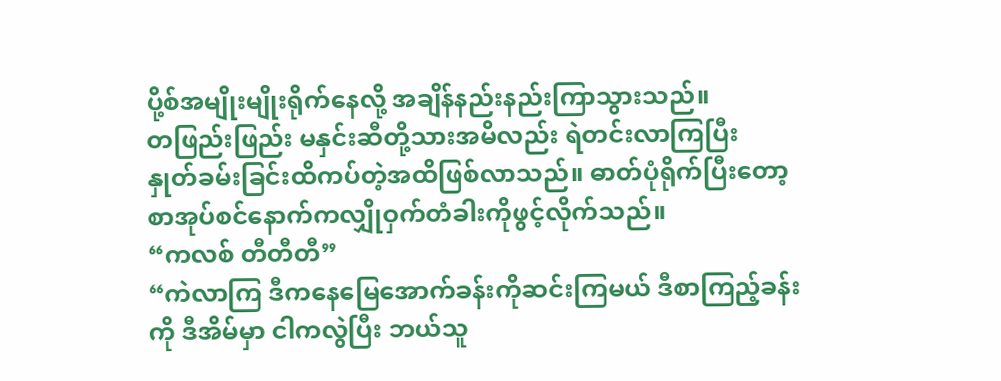ပို့စ်အမျိုးမျိုးရိုက်နေလို့ အချိန်နည်းနည်းကြာသွားသည်။
တဖြည်းဖြည်း မနှင်းဆီတို့သားအမိလည်း ရဲတင်းလာကြပြီး
နှုတ်ခမ်းခြင်းထိကပ်တဲ့အထိဖြစ်လာသည်။ ဓာတ်ပုံရိုက်ပြီးတော့ စာအုပ်စင်နောက်ကလျှိုဝှက်တံခါးကိုဖွင့်လိုက်သည်။
“ကလစ် တီတီတီ”
“ကဲလာကြ ဒီကနေမြေအောက်ခန်းကိုဆင်းကြမယ် ဒီစာကြည့်ခန်းကို ဒီအိမ်မှာ ငါကလွဲပြီး ဘယ်သူ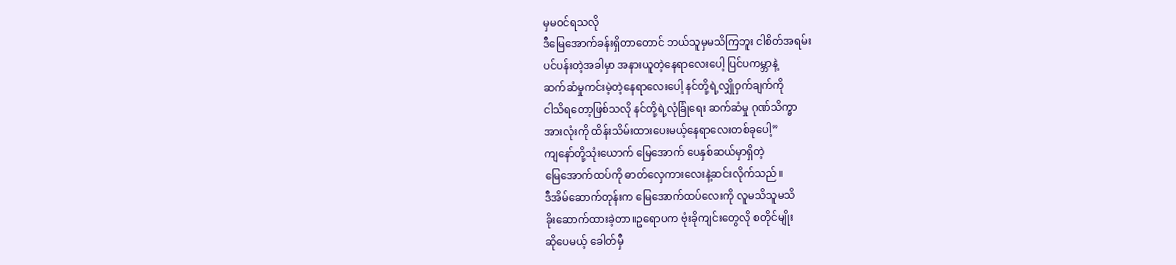မှမဝင်ရသလို
ဒီမြေအောက်ခန်းရှိတာတောင် ဘယ်သူမှမသိကြဘူး ငါစိတ်အရမ်း
ပင်ပန်းတဲ့အခါမှာ အနားယူတဲ့နေရာလေးပေါ့ ပြင်ပကမ္ဘာနဲ့
ဆက်ဆံမှုကင်းမဲ့တဲ့နေရာလေးပေါ့ နင်တို့ရဲ့လျှိုဝှက်ချက်ကို
ငါသိရတော့ဖြစ်သလို နင်တို့ရဲ့လုံခြုံရေး ဆက်ဆံမှု ဂုဏ်သိက္ခာ
အားလုံးကို ထိန်းသိမ်းထားပေးမယ့်နေရာလေးတစ်ခုပေါ့”
ကျနော်တို့သုံးယောက် မြေအောက် ပေနှစ်ဆယ်မှာရှိတဲ့
မြေအောက်ထပ်ကို ဓာတ်လှေကားလေးနဲ့ဆင်းလိုက်သည်။
ဒီအိမ်ဆောက်တုန်းက မြေအောက်ထပ်လေးကို လူမသိသူမသိ
ခိုးဆောက်ထားခဲ့တာ။ဥရောပက ဗုံးခိုကျင်းတွေလို စတိုင်မျိုး
ဆိုပေမယ့် ခေါတ်မှီ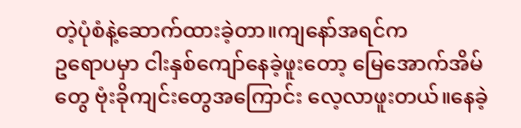တဲ့ပုံစံနဲ့ဆောက်ထားခဲ့တာ။ကျနော်အရင်က
ဥရောပမှာ ငါးနှစ်ကျော်နေခဲ့ဖူးတော့ မြေအောက်အိမ်တွေ ဗုံးခိုကျင်းတွေအကြောင်း လေ့လာဖူးတယ်။နေခဲ့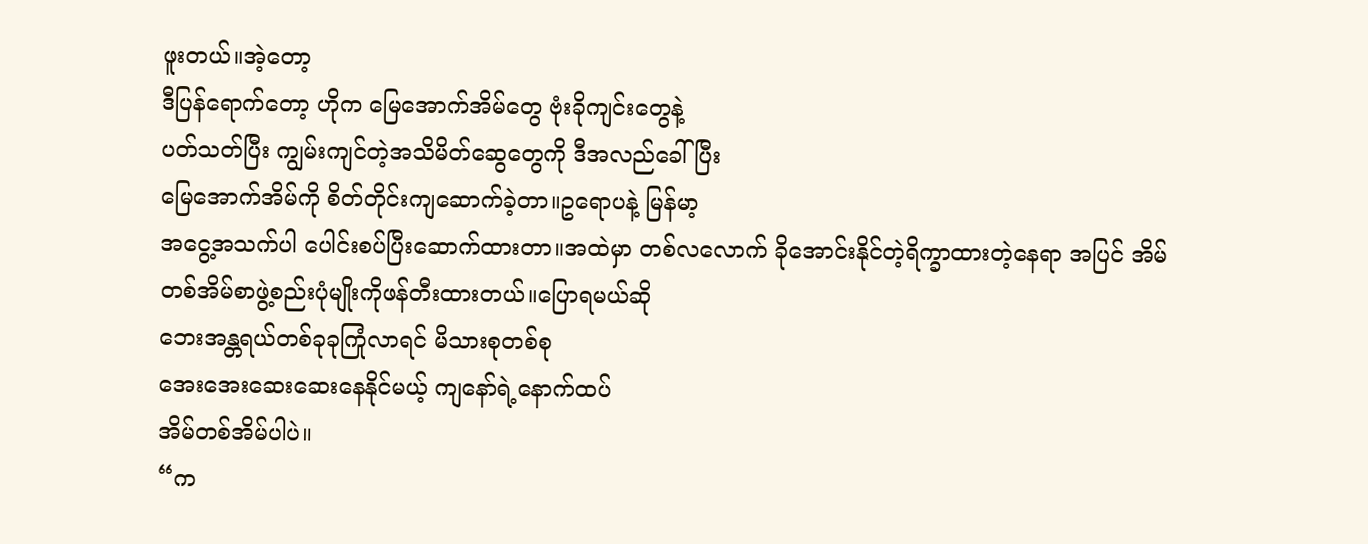ဖူးတယ်။အဲ့တော့
ဒီပြန်ရောက်တော့ ဟိုက မြေအောက်အိမ်တွေ ဗုံးခိုကျင်းတွေနဲ့
ပတ်သတ်ပြီး ကျွမ်းကျင်တဲ့အသိမိတ်ဆွေတွေကို ဒီအလည်ခေါ်ပြီး
မြေအောက်အိမ်ကို စိတ်တိုင်းကျဆောက်ခဲ့တာ။ဥရောပနဲ့ မြန်မာ့
အငွေ့အသက်ပါ ပေါင်းစပ်ပြီးဆောက်ထားတာ။အထဲမှာ တစ်လလောက် ခိုအောင်းနိုင်တဲ့ရိက္ခာထားတဲ့နေရာ အပြင် အိမ်တစ်အိမ်စာဖွဲ့စည်းပုံမျိုးကိုဖန်တီးထားတယ်။ပြောရမယ်ဆို
ဘေးအန္တရယ်တစ်ခုခုကြုံလာရင် မိသားစုတစ်စု
အေးအေးဆေးဆေးနေနိုင်မယ့် ကျနော်ရဲ့နောက်ထပ်
အိမ်တစ်အိမ်ပါပဲ။
“က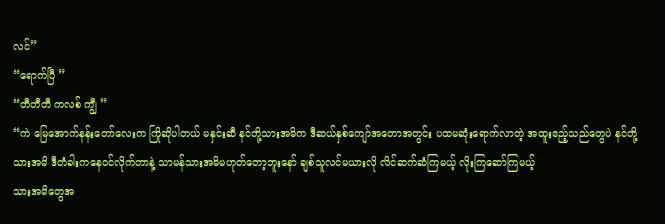လင်”
“ရောက်ပြီ ”
“တီတီတီ ကလစ် ကျွီ ”
“ကဲ မြေအောက်နန်းတော်လေးက ကြိုဆိုပါတယ် မနှင်းဆီ နင်တို့သားအမိက ဒီဆယ်နှစ်ကျော်အတောအတွင်း ပထမဆုံးရောက်လာတဲ့ အထူးဧည့်သည်တွေပဲ နင်တို့သားအမိ ဒီတံခါးကနေဝင်လိုက်တာနဲ့ သာမန်သားအမိမဟုတ်တော့ဘူးနော် ချစ်သူလင်မယားလို လိင်ဆက်ဆံကြမယ့် လိုးကြဆော်ကြမယ့်
သားအမိတွေအ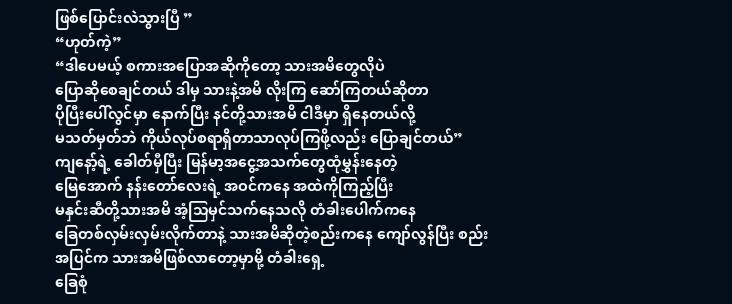ဖြစ်ပြောင်းလဲသွားပြီ ”
“ဟုတ်ကဲ့”
“ဒါပေမယ့် စကားအပြောအဆိုကိုတော့ သားအမိတွေလိုပဲ
ပြောဆိုစေချင်တယ် ဒါမှ သားနဲ့အမိ လိုးကြ ဆော်ကြတယ်ဆိုတာ
ပိုပြီးပေါ်လွင်မှာ နောက်ပြီး နင်တို့သားအမိ ငါဒီမှာ ရှိနေတယ်လို့
မသတ်မှတ်ဘဲ ကိုယ်လုပ်စရာရှိတာသာလုပ်ကြဖို့လည်း ပြောချင်တယ်”
ကျနော့်ရဲ့ ခေါတ်မှီပြီး မြန်မာ့အငွေ့အသက်တွေထုံမွှန်းနေတဲ့
မြေအောက် နန်းတော်လေးရဲ့ အဝင်ကနေ အထဲကိုကြည့်ပြီး
မနှင်းဆီတို့သားအမိ အံ့သြမှင်သက်နေသလို တံခါးပေါက်ကနေ
ခြေတစ်လှမ်းလှမ်းလိုက်တာနဲ့ သားအမိဆိုတဲ့စည်းကနေ ကျော်လွန်ပြီး စည်းအပြင်က သားအမိဖြစ်လာတော့မှာမို့ တံခါးရှေ့
ခြေစုံ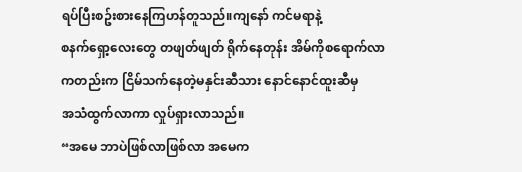ရပ်ပြီးစဥ်းစားနေကြဟန်တူသည်။ကျနော် ကင်မရာနဲ့
စနက်ရှော့လေးတွေ တဖျတ်ဖျတ် ရိုက်နေတုန်း အိမ်ကိုစရောက်လာ
ကတည်းက ငြိမ်သက်နေတဲ့မနှင်းဆီသား နောင်နောင်ထူးဆီမှ
အသံထွက်လာကာ လှုပ်ရှားလာသည်။
“အမေ ဘာပဲဖြစ်လာဖြစ်လာ အမေက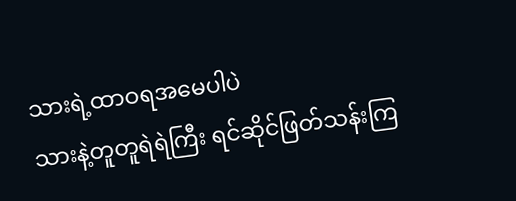သားရဲ့ထာဝရအမေပါပဲ
သားနဲ့တူတူရဲရဲကြီး ရင်ဆိုင်ဖြတ်သန်းကြ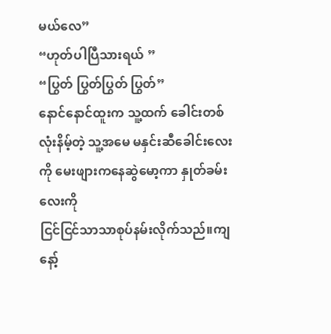မယ်လေ”
“ဟုတ်ပါပြီသားရယ် ”
“ပြွတ် ပြွတ်ပြွတ် ပြွတ်”
နောင်နောင်ထူးက သူ့ထက် ခေါင်းတစ်လုံးနိမ့်တဲ့ သူ့အမေ မနှင်းဆီခေါင်းလေးကို မေးဖျားကနေဆွဲမော့ကာ နှုတ်ခမ်းလေးကို
ငြင်ငြင်သာသာစုပ်နမ်းလိုက်သည်။ကျနော့်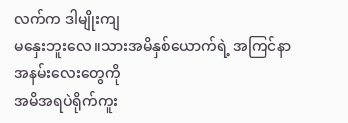လက်က ဒါမျိုးကျ
မနှေးဘူးလေ။သားအမိနှစ်ယောက်ရဲ့ အကြင်နာအနမ်းလေးတွေကို
အမိအရပဲရိုက်ကူး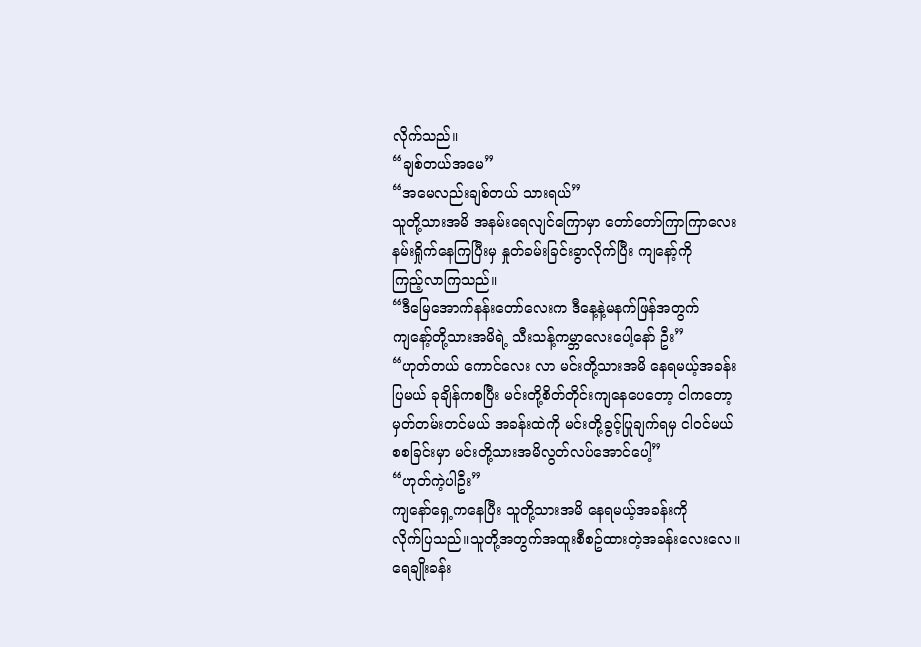လိုက်သည်။
“ချစ်တယ်အမေ”
“အမေလည်းချစ်တယ် သားရယ်”
သူတို့သားအမိ အနမ်းရေလျင်ကြောမှာ တော်တော်ကြာကြာလေး
နမ်းရှိုက်နေကြပြီးမှ နှုတ်ခမ်းခြင်းခွာလိုက်ပြီး ကျနော့်ကို
ကြည့်လာကြသည်။
“ဒီမြေအောက်နန်းတော်လေးက ဒီနေ့နဲ့မနက်ဖြန်အတွက်
ကျနော့်တို့သားအမိရဲ့ သီးသန့်ကမ္ဘာလေးပေါ့နော် ဦး”
“ဟုတ်တယ် ကောင်လေး လာ မင်းတို့သားအမိ နေရမယ့်အခန်း
ပြမယ် ခုချိန်ကစပြီး မင်းတို့စိတ်တိုင်းကျနေပေတော့ ငါကတော့
မှတ်တမ်းတင်မယ် အခန်းထဲကို မင်းတို့ခွင့်ပြုချက်ရမှ ငါဝင်မယ်
စစခြင်းမှာ မင်းတို့သားအမိလွတ်လပ်အောင်ပေါ့”
“ဟုတ်ကဲ့ပါဦး”
ကျနော်ရှေ့ကနေပြီး သူတို့သားအမိ နေရမယ့်အခန်းကို
လိုက်ပြသည်။သူတို့အတွက်အထူးစီစဥ်ထားတဲ့အခန်းလေးလေ။
ရေချိုးခန်း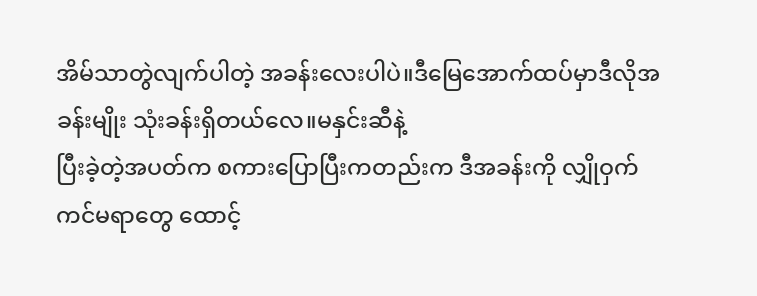အိမ်သာတွဲလျက်ပါတဲ့ အခန်းလေးပါပဲ။ဒီမြေအောက်ထပ်မှာဒီလိုအခန်းမျိုး သုံးခန်းရှိတယ်လေ။မနှင်းဆီနဲ့
ပြီးခဲ့တဲ့အပတ်က စကားပြောပြီးကတည်းက ဒီအခန်းကို လျှိုဝှက်ကင်မရာတွေ ထောင့်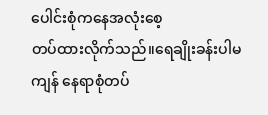ပေါင်းစုံကနေအလုံးစေ့
တပ်ထားလိုက်သည်။ရေချိုးခန်းပါမကျန် နေရာစုံတပ်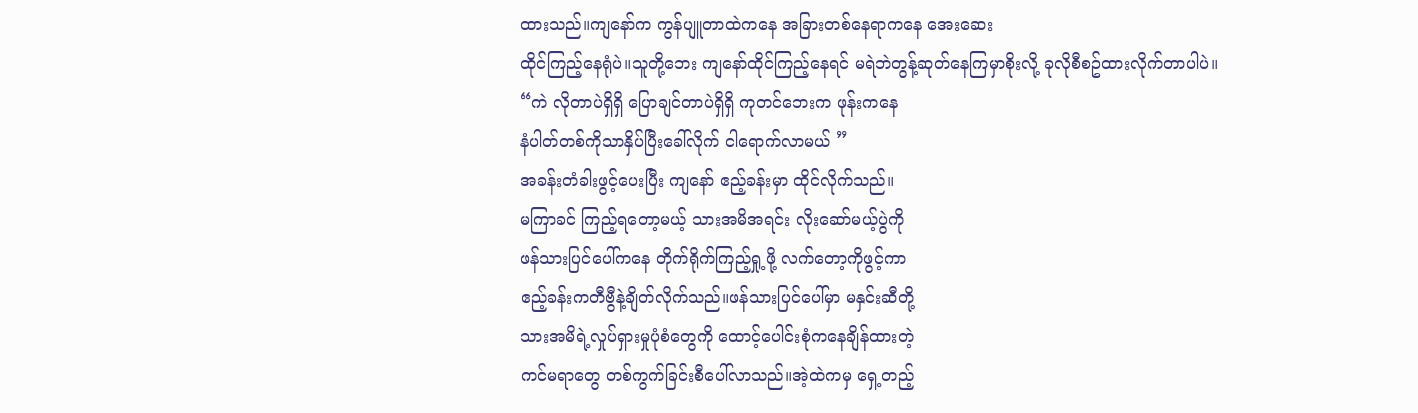ထားသည်။ကျနော်က ကွန်ပျူတာထဲကနေ အခြားတစ်နေရာကနေ အေးဆေး
ထိုင်ကြည့်နေရုံပဲ။သူတို့ဘေး ကျနော်ထိုင်ကြည့်နေရင် မရဲဘဲတွန့်ဆုတ်နေကြမှာစိုးလို့ ခုလိုစီစဥ်ထားလိုက်တာပါပဲ။
“ကဲ လိုတာပဲရှိရှိ ပြောချင်တာပဲရှိရှိ ကုတင်ဘေးက ဖုန်းကနေ
နံပါတ်တစ်ကိုသာနှိပ်ပြီးခေါ်လိုက် ငါရောက်လာမယ် ”
အခန်းတံခါးဖွင့်ပေးပြီး ကျနော် ဧည့်ခန်းမှာ ထိုင်လိုက်သည်။
မကြာခင် ကြည့်ရတော့မယ့် သားအမိအရင်း လိုးဆော်မယ့်ပွဲကို
ဖန်သားပြင်ပေါ်ကနေ တိုက်ရိုက်ကြည့်ရှု့ဖို့ လက်တော့ကိုဖွင့်ကာ
ဧည့်ခန်းကတီဗွီနဲ့ချိတ်လိုက်သည်။ဖန်သားပြင်ပေါ်မှာ မနှင်းဆီတို့
သားအမိရဲ့လှုပ်ရှားမှုပုံစံတွေကို ထောင့်ပေါင်းစုံကနေချိန်ထားတဲ့
ကင်မရာတွေ တစ်ကွက်ခြင်းစီပေါ်လာသည်။အဲ့ထဲကမှ ရှေ့တည့်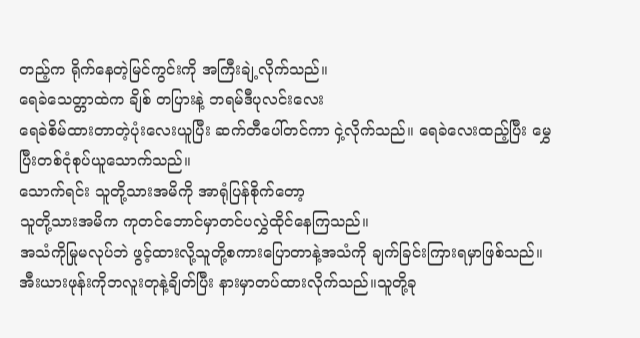တည့်က ရိုက်နေတဲ့မြင်ကွင်းကို အကြီးချဲ့လိုက်သည်။
ရေခဲသေတ္တာထဲက ချိစ် တပြားနဲ့ ဘရမ်ဒီပုလင်းလေး
ရေခဲစိမ်ထားတာတဲ့ပုံးလေးယူပြီး ဆက်တီပေါ်တင်ကာ ငှဲ့လိုက်သည်။ ရေခဲလေးထည့်ပြီး မွှေပြီးတစ်ငုံစုပ်ယူသောက်သည်။
သောက်ရင်း သူတို့သားအမိကို အာရုံပြန်စိုက်တော့
သူတို့သားအမိက ကုတင်ဘောင်မှာတင်ပလွှဲထိုင်နေကြသည်။
အသံကိုမြုမလုပ်ဘဲ ဖွင့်ထားလို့သူတို့စကားပြောတာနဲ့အသံကို ချက်ခြင်းကြားရမှာဖြစ်သည်။အီးယားဖုန်းကိုဘလူးတုနဲ့ချိတ်ပြီး နားမှာတပ်ထားလိုက်သည်။သူတို့ခု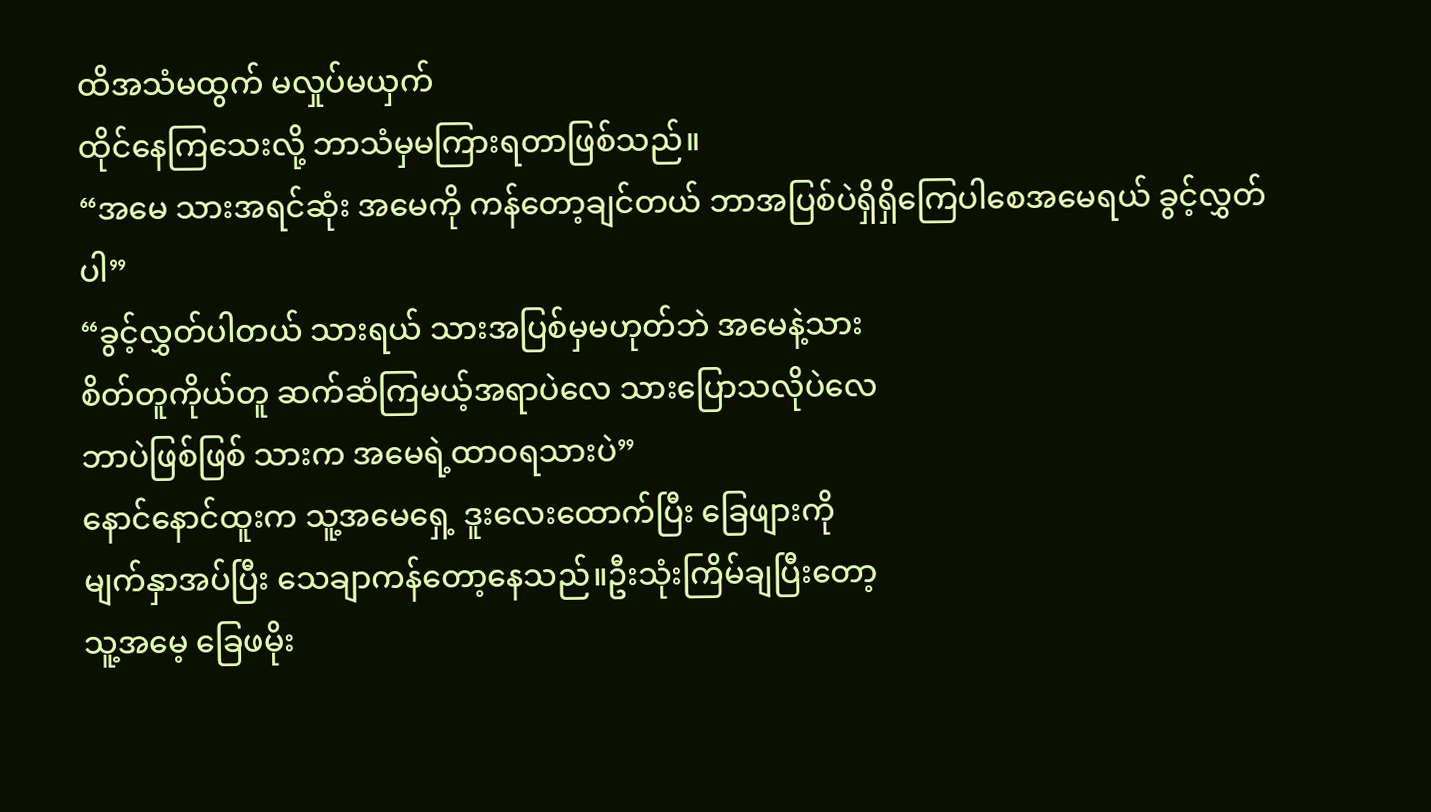ထိအသံမထွက် မလှုပ်မယှက်
ထိုင်နေကြသေးလို့ ဘာသံမှမကြားရတာဖြစ်သည်။
“အမေ သားအရင်ဆုံး အမေကို ကန်တော့ချင်တယ် ဘာအပြစ်ပဲရှိရှိကြေပါစေအမေရယ် ခွင့်လွှတ်ပါ”
“ခွင့်လွှတ်ပါတယ် သားရယ် သားအပြစ်မှမဟုတ်ဘဲ အမေနဲ့သား
စိတ်တူကိုယ်တူ ဆက်ဆံကြမယ့်အရာပဲလေ သားပြောသလိုပဲလေ
ဘာပဲဖြစ်ဖြစ် သားက အမေရဲ့ထာဝရသားပဲ”
နောင်နောင်ထူးက သူ့အမေရှေ့ ဒူးလေးထောက်ပြီး ခြေဖျားကို
မျက်နှာအပ်ပြီး သေချာကန်တော့နေသည်။ဦးသုံးကြိမ်ချပြီးတော့
သူ့အမေ့ ခြေဖမိုး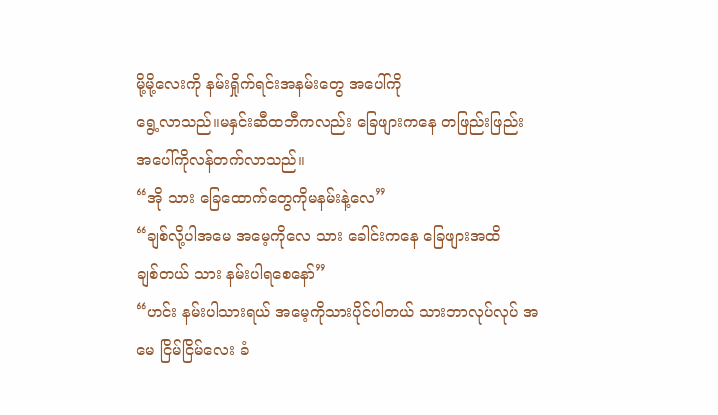မို့မို့လေးကို နမ်းရှိုက်ရင်းအနမ်းတွေ အပေါ်ကို
ရွေ့လာသည်။မနှင်းဆီထဘီကလည်း ခြေဖျားကနေ တဖြည်းဖြည်း
အပေါ်ကိုလန်တက်လာသည်။
“အို သား ခြေထောက်တွေကိုမနမ်းနဲ့လေ”
“ချစ်လို့ပါအမေ အမေ့ကိုလေ သား ခေါင်းကနေ ခြေဖျားအထိ
ချစ်တယ် သား နမ်းပါရစေနော်”
“ဟင်း နမ်းပါသားရယ် အမေ့ကိုသားပိုင်ပါတယ် သားဘာလုပ်လုပ် အမေ ငြိမ်ငြိမ်လေး ခံ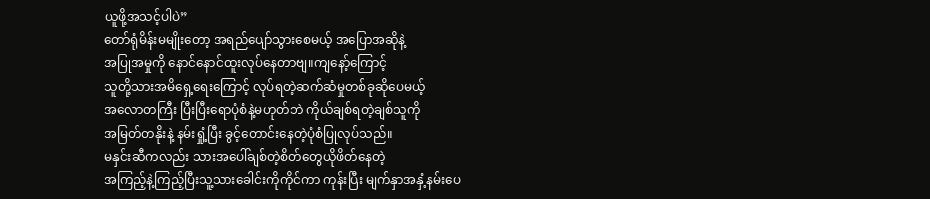ယူဖို့အသင့်ပါပဲ”
တော်ရုံမိန်းမမျိုးတော့ အရည်ပျော်သွားစေမယ့် အပြောအဆိုနဲ့
အပြုအမှုကို နောင်နောင်ထူးလုပ်နေတာဗျ။ကျနော့်ကြောင့်
သူတို့သားအမိရှေ့ရေးကြောင့် လုပ်ရတဲ့ဆက်ဆံမှုတစ်ခုဆိုပေမယ့်
အလောတကြီး ပြီးပြီးရောပုံစံနဲ့မဟုတ်ဘဲ ကိုယ်ချစ်ရတဲ့ချစ်သူကို
အမြတ်တနိုးနဲ့ နမ်းရှုံ့ပြီး ခွင့်တောင်းနေတဲ့ပုံစံပြုလုပ်သည်။
မနှင်းဆီကလည်း သားအပေါ်ချစ်တဲ့စိတ်တွေယိုဖိတ်နေတဲ့
အကြည့်နဲ့ကြည့်ပြီးသူ့သားခေါင်းကိုကိုင်ကာ ကုန်းပြီး မျက်နှာအနှံ့နမ်းပေ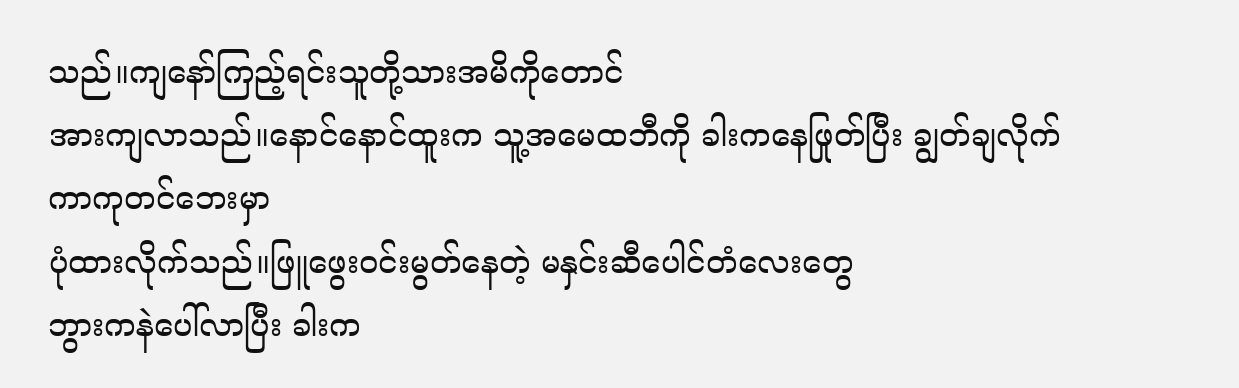သည်။ကျနော်ကြည့်ရင်းသူတို့သားအမိကိုတောင်
အားကျလာသည်။နောင်နောင်ထူးက သူ့အမေထဘီကို ခါးကနေဖြုတ်ပြီး ချွတ်ချလိုက်ကာကုတင်ဘေးမှာ
ပုံထားလိုက်သည်။ဖြူဖွေးဝင်းမွတ်နေတဲ့ မနှင်းဆီပေါင်တံလေးတွေ
ဘွားကနဲပေါ်လာပြီး ခါးက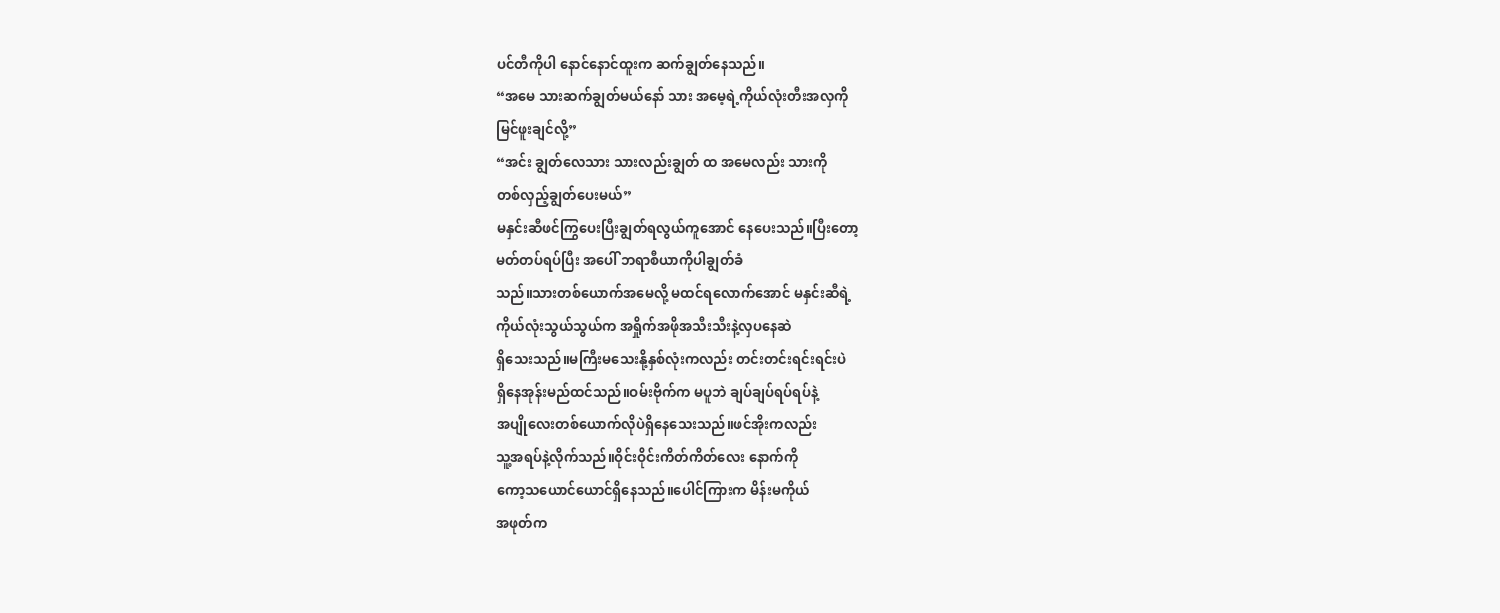ပင်တီကိုပါ နောင်နောင်ထူးက ဆက်ချွတ်နေသည်။
“အမေ သားဆက်ချွတ်မယ်နော် သား အမေ့ရဲ့ကိုယ်လုံးတီးအလှကို
မြင်ဖူးချင်လို့”
“အင်း ချွတ်လေသား သားလည်းချွတ် ထ အမေလည်း သားကို
တစ်လှည့်ချွတ်ပေးမယ်”
မနှင်းဆီဖင်ကြွပေးပြီးချွတ်ရလွယ်ကူအောင် နေပေးသည်။ပြီးတော့
မတ်တပ်ရပ်ပြီး အပေါ် ဘရာစီယာကိုပါချွတ်ခံ
သည်။သားတစ်ယောက်အမေလို့ မထင်ရလောက်အောင် မနှင်းဆီရဲ့
ကိုယ်လုံးသွယ်သွယ်က အရှိုက်အဖိုအသီးသီးနဲ့လှပနေဆဲ
ရှိသေးသည်။မကြီးမသေးနို့နှစ်လုံးကလည်း တင်းတင်းရင်းရင်းပဲ
ရှိနေအုန်းမည်ထင်သည်။ဝမ်းဗိုက်က မပူဘဲ ချပ်ချပ်ရပ်ရပ်နဲ့
အပျိုလေးတစ်ယောက်လိုပဲရှိနေသေးသည်။ဖင်အိုးကလည်း
သူ့အရပ်နဲ့လိုက်သည်။ဝိုင်းဝိုင်းကိတ်ကိတ်လေး နောက်ကို
ကော့သယောင်ယောင်ရှိနေသည်။ပေါင်ကြားက မိန်းမကိုယ်
အဖုတ်က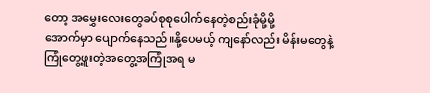တော့ အမွှေးလေးတွေခပ်စုစုပေါက်နေတဲ့စည်းခုံမို့မို့
အောက်မှာ ပျောက်နေသည်။နို့ပေမယ့် ကျနော်လည်း မိန်းမတွေနဲ့
ကြုံတွေ့ဖူးတဲ့အတွေ့အကြုံအရ မ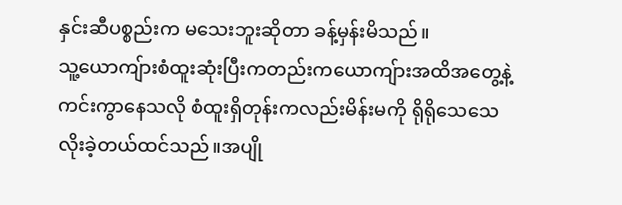နှင်းဆီပစ္စည်းက မသေးဘူးဆိုတာ ခန့်မှန်းမိသည်။
သူ့ယောကျ်ားစံထူးဆုံးပြီးကတည်းကယောကျ်ားအထိအတွေ့နဲ့
ကင်းကွာနေသလို စံထူးရှိတုန်းကလည်းမိန်းမကို ရိုရိုသေသေ
လိုးခဲ့တယ်ထင်သည်။အပျို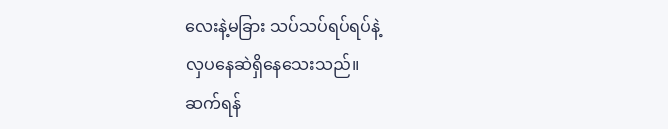လေးနဲ့မခြား သပ်သပ်ရပ်ရပ်နဲ့
လှပနေဆဲရှိနေသေးသည်။
ဆက်ရန်